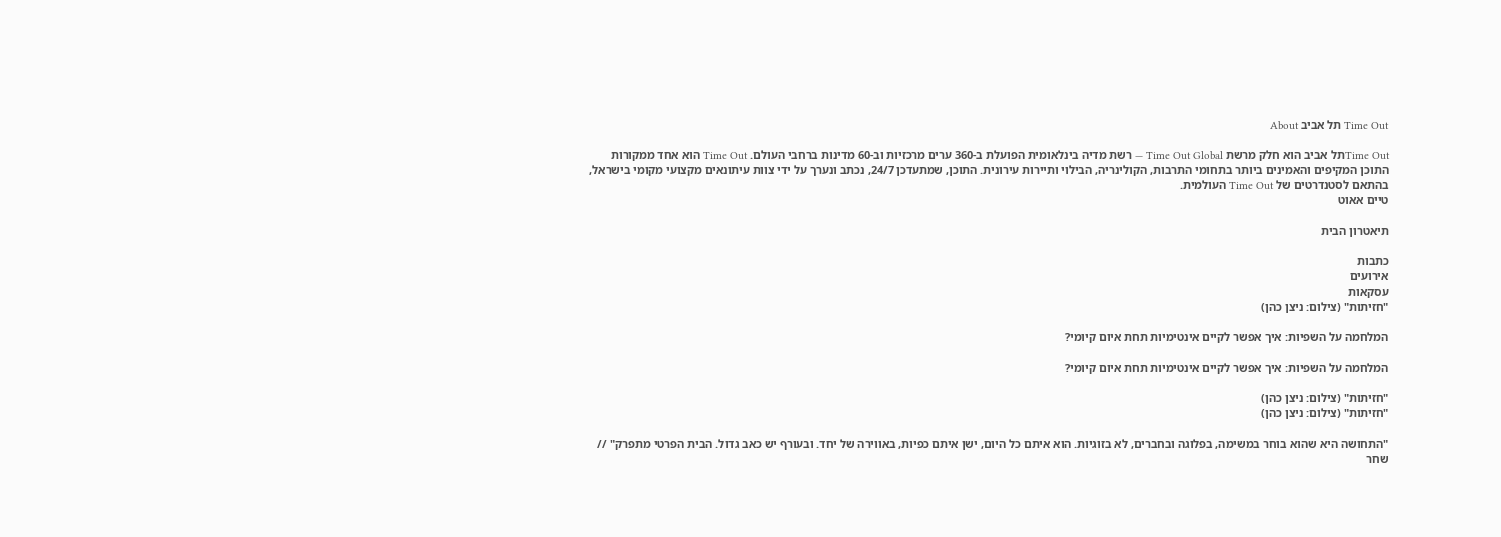Time Out תל אביב About

Time Outתל אביב הוא חלק מרשת Time Out Global — רשת מדיה בינלאומית הפועלת ב-360 ערים מרכזיות וב-60 מדינות ברחבי העולם. Time Out הוא אחד ממקורות התוכן המקיפים והאמינים ביותר בתחומי התרבות, הקולינריה, הבילוי ותיירות עירונית. התוכן, שמתעדכן 24/7, נכתב ונערך על ידי צוות עיתונאים מקצועי מקומי בישראל, בהתאם לסטנדרטים של Time Out העולמית.
טיים אאוט

תיאטרון הבית

כתבות
אירועים
עסקאות
"חזיתות" (צילום: ניצן כהן)

המלחמה על השפיות: איך אפשר לקיים אינטימיות תחת איום קיומי?

המלחמה על השפיות: איך אפשר לקיים אינטימיות תחת איום קיומי?

"חזיתות" (צילום: ניצן כהן)
"חזיתות" (צילום: ניצן כהן)

"התחושה היא שהוא בוחר במשימה, בפלוגה ובחברים, לא בזוגיות. הוא איתם כל היום, ישן איתם כפיות, באווירה של יחד. ובעורף יש כאב גדול. הבית הפרטי מתפרק" // שחר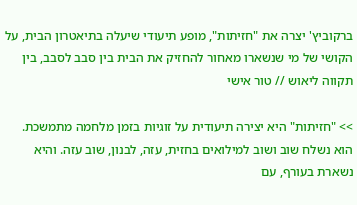ברקוביץ' יצרה את "חזיתות", מופע תיעודי שיעלה בתיאטרון הבית, על הקושי של מי שנשארו מאחור להחזיק את הבית בין סבב לסבב, בין תקווה ליאוש // טור אישי

>> "חזיתות" היא יצירה תיעודית על זוגיות בזמן מלחמה מתמשכת. הוא נשלח שוב ושוב למילואים בחזית, עזה, לבנון, שוב עזה. והיא נשארת בעורף, עם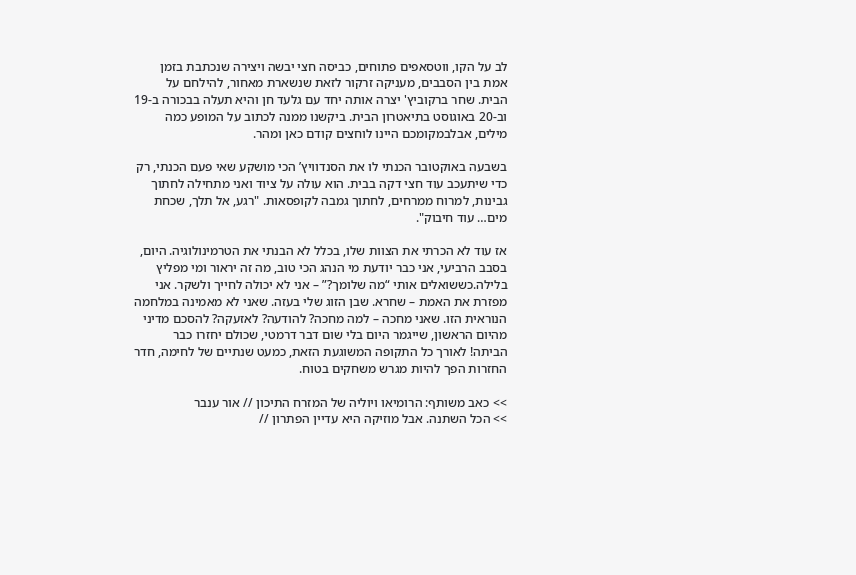לב על הקו, ווטסאפים פתוחים, כביסה חצי יבשה ויצירה שנכתבת בזמן אמת בין הסבבים, מעניקה זרקור לזאת שנשארת מאחור, להילחם על הבית. שחר ברקוביץ' יצרה אותה יחד עם גלעד חן והיא תעלה בבכורה ב-19 וב-20 באוגוסט בתיאטרון הבית. ביקשנו ממנה לכתוב על המופע כמה מילים, אבלבמקומכם היינו לוחצים קודם כאן ומהר.

בשבעה באוקטובר הכנתי לו את הסנדוויץ’ הכי מושקע שאי פעם הכנתי, רק כדי שיתעכב עוד חצי דקה בבית. הוא עולה על ציוד ואני מתחילה לחתוך גבינות, למרוח ממרחים, לחתוך גמבה לקופסאות. "רגע, אל תלך, שכחת מים… עוד חיבוק".

אז עוד לא הכרתי את הצוות שלו, בכלל לא הבנתי את הטרמינולוגיה. היום, בסבב הרביעי, אני כבר יודעת מי הנהג הכי טוב, מה זה יראור ומי מפליץ בלילה.כששואלים אותי “מה שלומך?” – אני לא יכולה לחייך ולשקר. אני מפזרת את האמת – שחרא. שבן הזוג שלי בעזה. שאני לא מאמינה במלחמה הנוראית הזו. שאני מחכה – למה מחכה? להודעה? לאזעקה? להסכם מדיני מהיום הראשון, שייגמר היום בלי שום דבר דרמטי, שכולם יחזרו כבר הביתה! לאורך כל התקופה המשוגעת הזאת, כמעט שנתיים של לחימה, חדר החזרות הפך להיות מגרש משחקים בטוח.

>> כאב משותף: הרומיאו ויוליה של המזרח התיכון // אור ענבר
>> הכל השתנה. אבל מוזיקה היא עדיין הפתרון //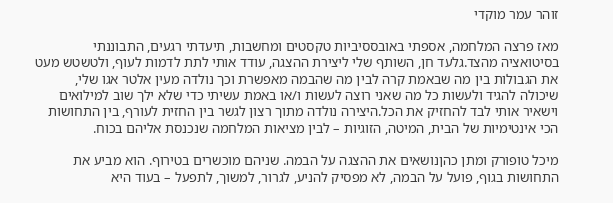זוהר עמר מוקדי

מאז פרצה המלחמה, אספתי באובססיביות טקסטים ומחשבות, תיעדתי רגעים, התבוננתי בסיטואציה מהצד.גלעד חן, השותף שלי ליצירת ההצגה, עודד אותי לתת לדמות לעוף, ולטשטש מעט את הגבולות בין מה שבאמת קרה לבין מה שהבמה מאפשרת וכך נולדה מעין אלטר אגו שלי, שיכולה להגיד ולעשות כל מה שאני רוצה לעשות ו/או באמת עשיתי כדי שלא ילך שוב למילואים וישאיר אותי לבד להחזיק את הכל.היצירה נולדה מתוך רצון לגשר בין החזית לעורף, בין התחושות הכי אינטימיות של הבית, המיטה, הזוגיות – לבין מציאות המלחמה שנכנסת אליהם בכוח.

מיכל טופורק ומתן כהןנושאים את ההצגה על הבמה. שניהם מוכשרים בטירוף. הוא מביע את התחושות בגוף, פועל על הבמה, לא מפסיק להניע, לגרור, למשוך, לתפעל – בעוד היא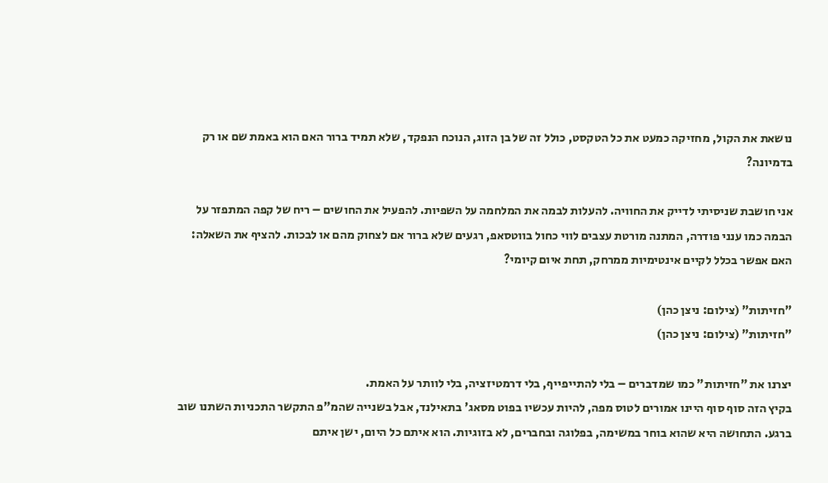נושאת את הקול, מחזיקה כמעט את כל הטקסט, כולל זה של בן הזוג, הנוכח הנפקד, שלא תמיד ברור האם הוא באמת שם או רק בדמיונה?

אני חושבת שניסיתי לדייק את החוויה. להעלות לבמה את המלחמה על השפיות. להפעיל את החושים – ריח של קפה המתפזר על הבמה כמו ענני פודרה, המתנה מורטת עצבים לווי כחול בווטסאפ, רגעים שלא ברור אם לצחוק מהם או לבכות. להציף את השאלה: האם אפשר בכלל לקיים אינטימיות ממרחק, תחת איום קיומי?

"חזיתות" (צילום: ניצן כהן)
"חזיתות" (צילום: ניצן כהן)

יצרנו את "חזיתות" כמו שמדברים – בלי להתייפייף, בלי דרמטיזציה, בלי לוותר על האמת.
בקיץ הזה סוף סוף היינו אמורים לטוס מפה, להיות עכשיו בפוט מסאג' בתאילנד, אבל בשנייה שהמ"פ התקשר התכניות השתנו שוב ברגע. התחושה היא שהוא בוחר במשימה, בפלוגה ובחברים, לא בזוגיות. הוא איתם כל היום, ישן איתם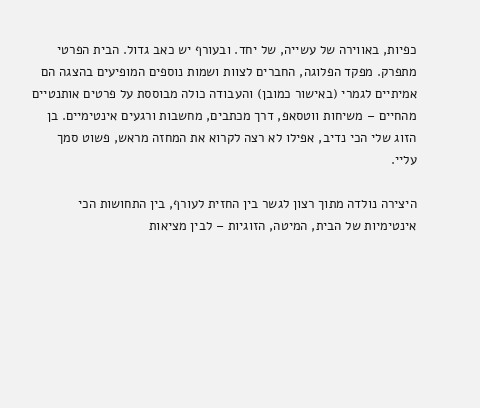כפיות, באווירה של עשייה, של יחד. ובעורף יש כאב גדול. הבית הפרטי מתפרק. מפקד הפלוגה, החברים לצוות ושמות נוספים המופיעים בהצגה הם אמיתיים לגמרי (באישור כמובן) והעבודה כולה מבוססת על פרטים אותנטיים מהחיים – משיחות ווטסאפ, דרך מכתבים, מחשבות ורגעים אינטימיים. בן הזוג שלי הכי נדיב, אפילו לא רצה לקרוא את המחזה מראש, פשוט סמך עליי.

היצירה נולדה מתוך רצון לגשר בין החזית לעורף, בין התחושות הכי אינטימיות של הבית, המיטה, הזוגיות – לבין מציאות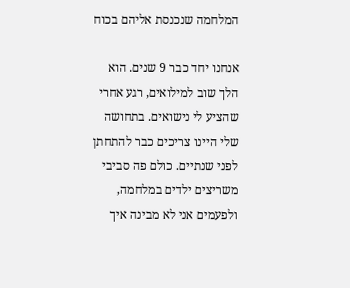המלחמה שנכנסת אליהם בכוח

אנחנו יחד כבר 9 שנים. הוא הלך שוב למילואים, רגע אחרי שהציע לי נישואים. בתחושה שלי היינו צריכים כבר להתחתן לפני שנתיים. כולם פה סביבי משריצים ילדים במלחמה, ולפעמים אני לא מבינה איך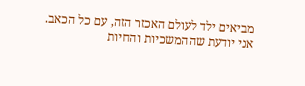מביאים ילד לעולם האכזר הזה, עם כל הכאב. אני יודעת שההמשכיות והחיות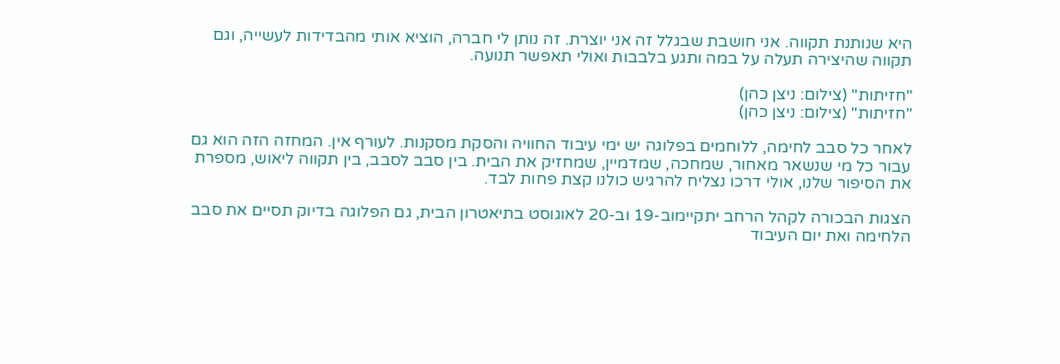היא שנותנת תקווה. אני חושבת שבגלל זה אני יוצרת. זה נותן לי חברה, הוציא אותי מהבדידות לעשייה, וגם תקווה שהיצירה תעלה על במה ותגע בלבבות ואולי תאפשר תנועה.

"חזיתות" (צילום: ניצן כהן)
"חזיתות" (צילום: ניצן כהן)

לאחר כל סבב לחימה, ללוחמים בפלוגה יש ימי עיבוד החוויה והסקת מסקנות. לעורף אין. המחזה הזה הוא גם עבור כל מי שנשאר מאחור, שמחכה, שמדמיין, שמחזיק את הבית. בין סבב לסבב, בין תקווה ליאוש, מספרת את הסיפור שלנו, אולי דרכו נצליח להרגיש כולנו קצת פחות לבד.

הצגות הבכורה לקהל הרחב יתקיימוב-19 וב-20 לאוגוסט בתיאטרון הבית, גם הפלוגה בדיוק תסיים את סבב הלחימה ואת יום העיבוד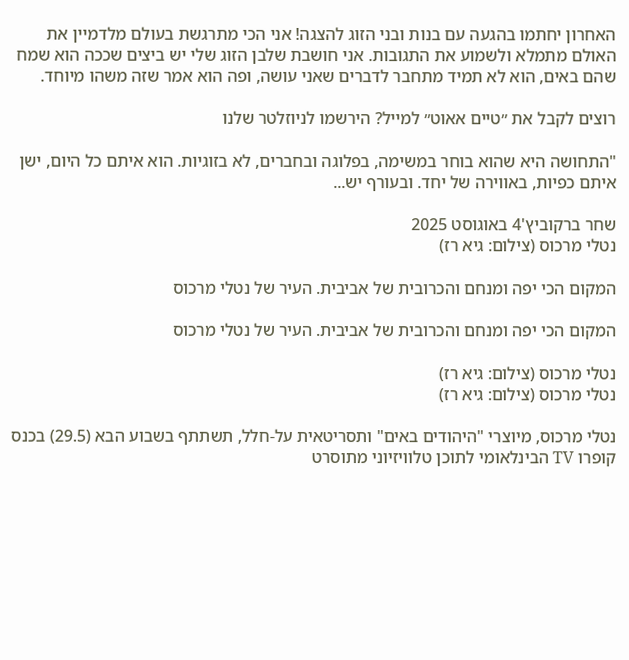האחרון יחתמו בהגעה עם בנות ובני הזוג להצגה! אני הכי מתרגשת בעולם מלדמיין את האולם מתמלא ולשמוע את התגובות. אני חושבת שלבן הזוג שלי יש ביצים שככה הוא שמח שהם באים, הוא לא תמיד מתחבר לדברים שאני עושה, ופה הוא אמר שזה משהו מיוחד.

רוצים לקבל את ״טיים אאוט״ למייל? הירשמו לניוזלטר שלנו

"התחושה היא שהוא בוחר במשימה, בפלוגה ובחברים, לא בזוגיות. הוא איתם כל היום, ישן איתם כפיות, באווירה של יחד. ובעורף יש...

שחר ברקוביץ'4 באוגוסט 2025
נטלי מרכוס (צילום: גיא רז)

המקום הכי יפה ומנחם והכרובית של אביבית. העיר של נטלי מרכוס

המקום הכי יפה ומנחם והכרובית של אביבית. העיר של נטלי מרכוס

נטלי מרכוס (צילום: גיא רז)
נטלי מרכוס (צילום: גיא רז)

נטלי מרכוס, מיוצרי "היהודים באים" ותסריטאית על-חלל, תשתתף בשבוע הבא (29.5) בכנס קופרו TV הבינלאומי לתוכן טלוויזיוני מתוסרט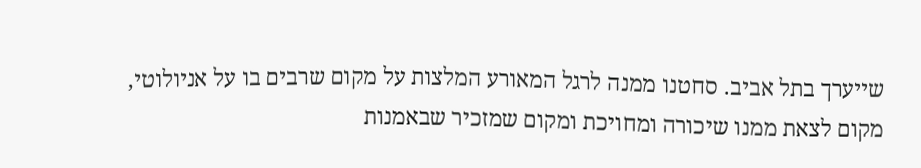שייערך בתל אביב. סחטנו ממנה לרגל המאורע המלצות על מקום שרבים בו על אניולוטי, מקום לצאת ממנו שיכורה ומחויכת ומקום שמזכיר שבאמנות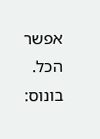אפשר הכל. בונוס: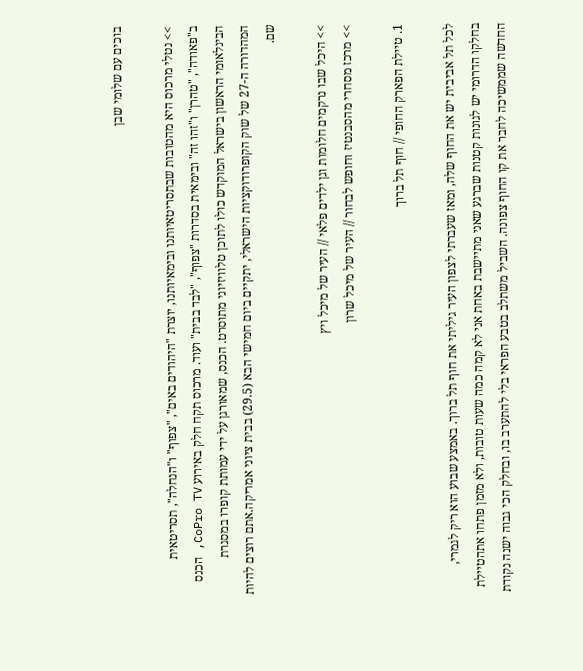בוכים עם שלומי שבן

>> נטלי מרכוס היא מהטובות שבתסריטאיותנו ובימאיותנו, יוצרת "היהודים באים", "צפוף" ו"הנחלה", תסריטאית ב"פאודה", "טהרן" ו"זהו זה" ובימאית בסדרות "צפוף", "לבד בבית" ועוד. מרכוס תקח חלק באירוע CoPro TV, הכנס הבינלאומי הראשון בישראל המוקדש כולו לתוכן טלוויזיוני מתוסרט. הכנס, שמאורגן על ידי עמותת קופרו במסגרת המהדורה ה-27 של שוק הקופרודוקציות הישראלי, יתקיים ביום חמישי הבא (29.5) בבית ציוני אמריקה.אתם רוצים להיות שם.

>> היכל שבו נרקמים חלומות וגן ילדים פלאי // העיר של מיכל ויץ
>> מרכז מסחרי מהסבנטיז וחופש לבחור // העיר של מיכל שרון

1. טיילת הפארק החופי // חוף תל ברוך

לכל תל אביבית יש את החוף שלה, ומאז שעברתי לצפון העיר גיליתי את חוף תל ברוך. באמצע שבוע הוא ריק לגמרי, בחלקו הדרומי יש לגונות קטנות שברגע שאני מתיישבת באחת אני לא קמה כמה שעות טובות, ולא מזמן פתחו אתהטיילת החדשה שממשיכה לחבר את קו החוף צפונה. השביל משתלב בטבע הפראי בלי להתערב בו, ובחלק הכי גבוה ישנה נקודת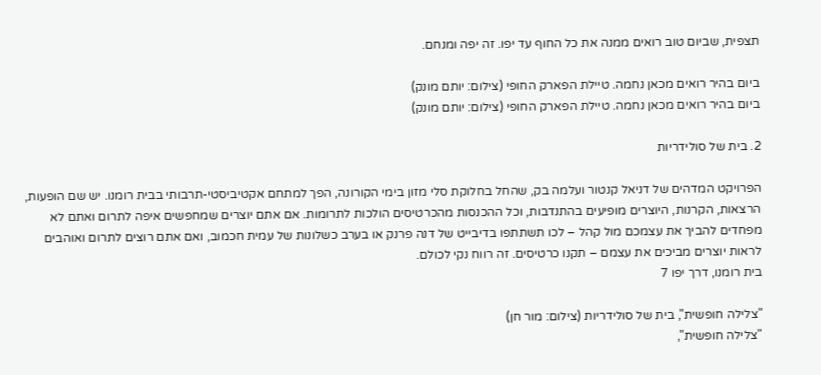תצפית, שביום טוב רואים ממנה את כל החוף עד יפו. זה יפה ומנחם.

ביום בהיר רואים מכאן נחמה. טיילת הפארק החופי (צילום: יותם מונק)
ביום בהיר רואים מכאן נחמה. טיילת הפארק החופי (צילום: יותם מונק)

2. בית של סולידריות

הפרויקט המדהים של דניאל קנטור ועלמה בק, שהחל בחלוקת סלי מזון בימי הקורונה, הפך למתחם אקטיביסטי-תרבותי בבית רומנו. יש שם הופעות, הרצאות, הקרנות, היוצרים מופיעים בהתנדבות, וכל ההכנסות מהכרטיסים הולכות לתרומות. אם אתם יוצרים שמחפשים איפה לתרום ואתם לא מפחדים להביך את עצמכם מול קהל – לכו תשתתפו בדיבייט של דנה פרנק או בערב כשלונות של עמית חכמוב, ואם אתם רוצים לתרום ואוהבים לראות יוצרים מביכים את עצמם – תקנו כרטיסים. זה רווח נקי לכולם.
בית רומנו, דרך יפו 7

"צלילה חופשית", בית של סולידריות (צילום: מור חן)
"צלילה חופשית",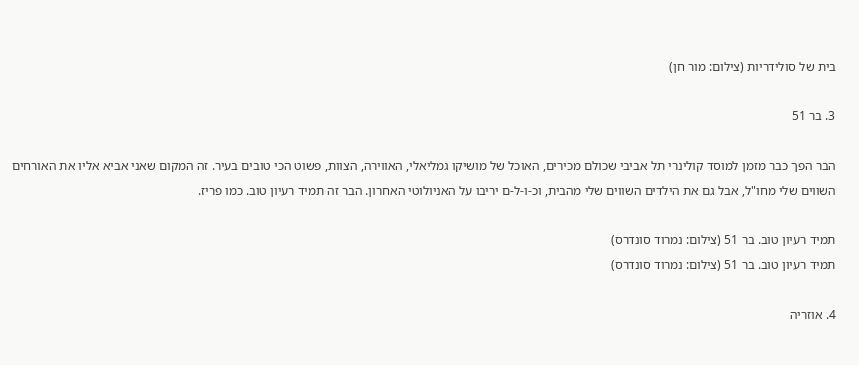בית של סולידריות (צילום: מור חן)

3. בר 51

הבר הפך כבר מזמן למוסד קולינרי תל אביבי שכולם מכירים, האוכל של מושיקו גמליאלי, האווירה, הצוות, פשוט הכי טובים בעיר. זה המקום שאני אביא אליו את האורחים השווים שלי מחו"ל, אבל גם את הילדים השווים שלי מהבית, וכ-ו-ל-ם יריבו על האניולוטי האחרון. הבר זה תמיד רעיון טוב. כמו פריז.

תמיד רעיון טוב. בר 51 (צילום: נמרוד סונדרס)
תמיד רעיון טוב. בר 51 (צילום: נמרוד סונדרס)

4. אוזריה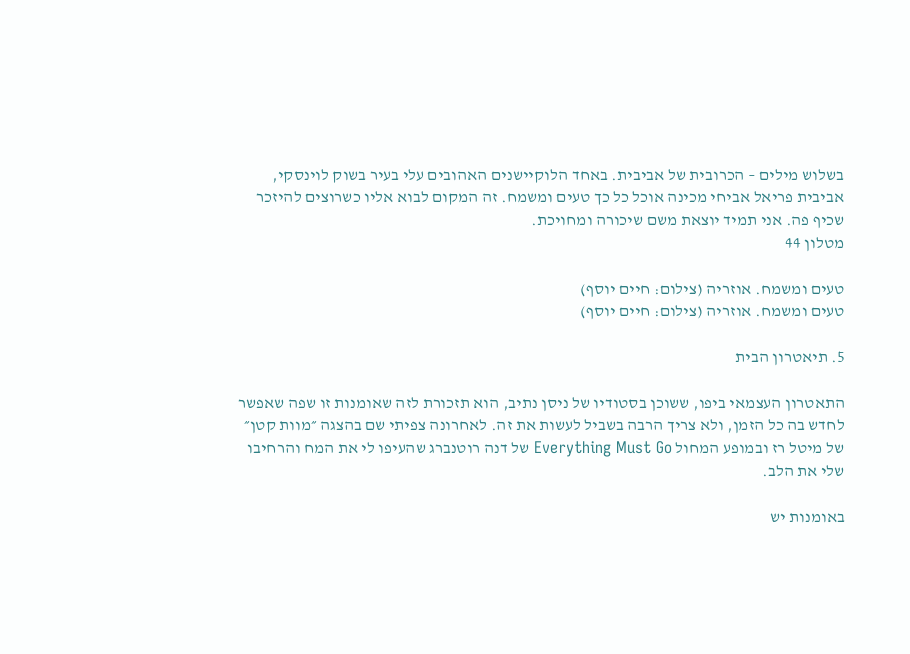בשלוש מילים – הכרובית של אביבית. באחד הלוקיישנים האהובים עלי בעיר בשוק לוינסקי, אביבית פריאל אביחי מכינה אוכל כל כך טעים ומשמח. זה המקום לבוא אליו כשרוצים להיזכר שכיף פה. אני תמיד יוצאת משם שיכורה ומחויכת.
מטלון 44

טעים ומשמח. אוזריה (צילום: חיים יוסף)
טעים ומשמח. אוזריה (צילום: חיים יוסף)

5. תיאטרון הבית

התאטרון העצמאי ביפו, ששוכן בסטודיו של ניסן נתיב, הוא תזכורת לזה שאומנות זו שפה שאפשר לחדש בה כל הזמן, ולא צריך הרבה בשביל לעשות את זה. לאחרונה צפיתי שם בהצגה ״מוות קטן״ של מיטל רז ובמופע המחול Everything Must Go של דנה רוטנברג שהעיפו לי את המח והרחיבו שלי את הלב.

באומנות יש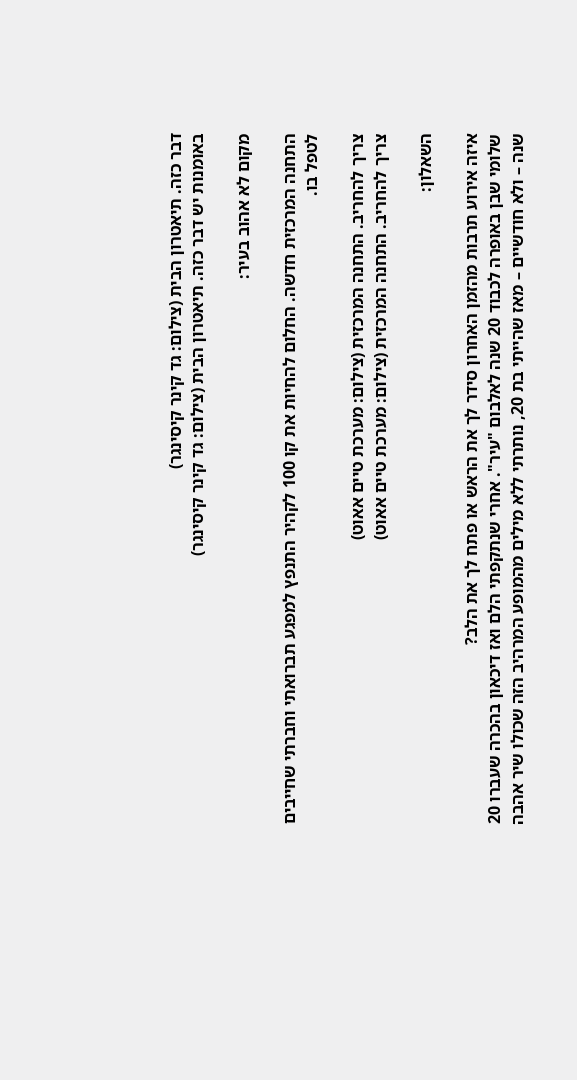דבר כזה. תיאטרון הבית (צילום: גד קינר קיסינגר)
באומנות יש דבר כזה. תיאטרון הבית (צילום: גד קינר קיסינגר)

מקום לא אהוב בעיר:

התחנה המרכזית חדשה. החלום להחיות את קו 100 לקהיר התנפץ למפגע תברואתי וחברתי שחייבים לטפל בו.

צריך להחריב. התחנה המרכזית (צילום: מערכת טיים אאוט)
צריך להחריב. התחנה המרכזית (צילום: מערכת טיים אאוט)

השאלון:

איזה אירוע תרבות מהזמן האחרון סידר לך את הראש או פתח לך את הלב?
שלומי שבן באופרה לכבוד 20 שנה לאלבום "עיר". אחרי שנתקפתי הלם ואז דיכאון בהכרה שעברו 20 שנה – ולא חודשיים – מאז שהייתי בת 20, נותרתי ללא מילים מהמופע המרהיב הזה שכולו שיר אהבה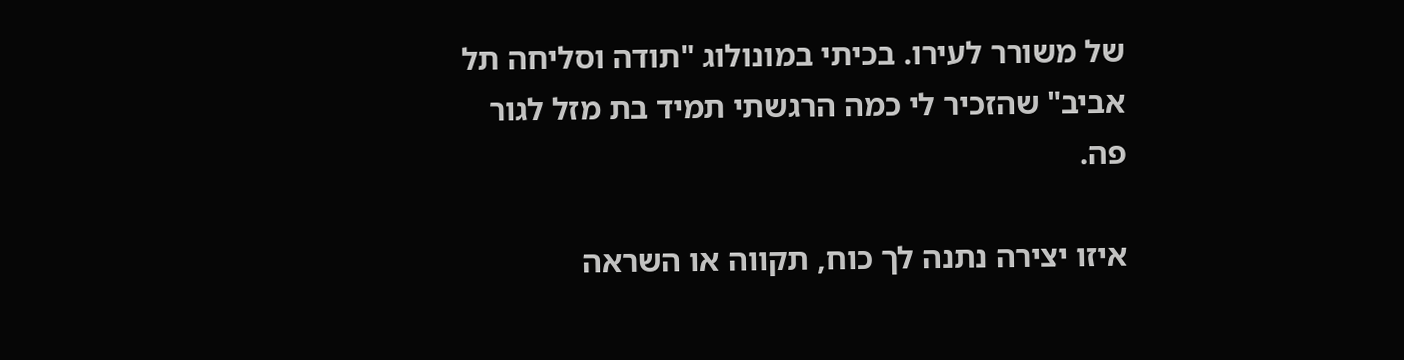של משורר לעירו. בכיתי במונולוג "תודה וסליחה תל אביב" שהזכיר לי כמה הרגשתי תמיד בת מזל לגור פה.

איזו יצירה נתנה לך כוח, תקווה או השראה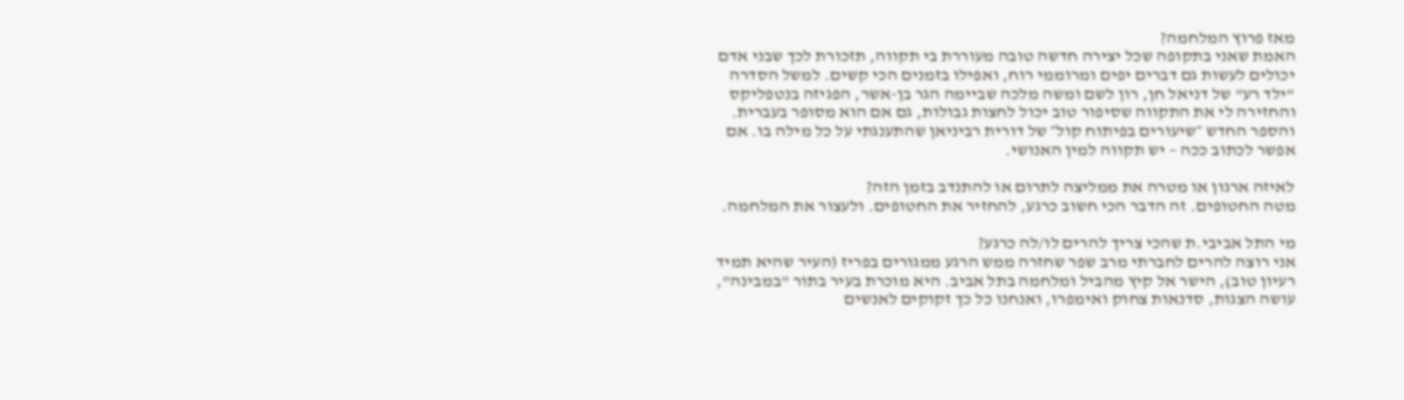מאז פרוץ המלחמה?
האמת שאני בתקופה שכל יצירה חדשה טובה מעוררת בי תקווה, תזכורת לכך שבני אדם יכולים לעשות גם דברים יפים ומרוממי רוח, ואפילו בזמנים הכי קשים. למשל הסדרה "ילד רע" של דניאל חן, רון לשם ומשה מלכה שביימה הגר בן-אשר, הפגיזה בנטפליקס והחזירה לי את התקווה שסיפור טוב יכול לחצות גבולות, גם אם הוא מסופר בעברית. והספר החדש ״שיעורים בפיתוח קול״ של דורית רביניאן שהתענגתי על כל מילה בו. אם אפשר לכתוב ככה – יש תקווה למין האנושי.

לאיזה ארגון או מטרה את ממליצה לתרום או להתנדב בזמן הזה?
מטה החטופים. זה הדבר הכי חשוב כרגע, להחזיר את החטופים. ולעצור את המלחמה.

מי התל אביבי.ת שהכי צריך להרים לו/לה כרגע?
אני רוצה להרים לחברתי מרב שפר שחזרה ממש הרגע ממגורים בפריז (העיר שהיא תמיד רעיון טוב), הישר אל קיץ מהביל ומלחמה בתל אביב. היא מוכרת בעיר בתור "במבינה", עושה הצגות, סדנאות צחוק ואימפרו, ואנחנו כל כך זקוקים לאנשים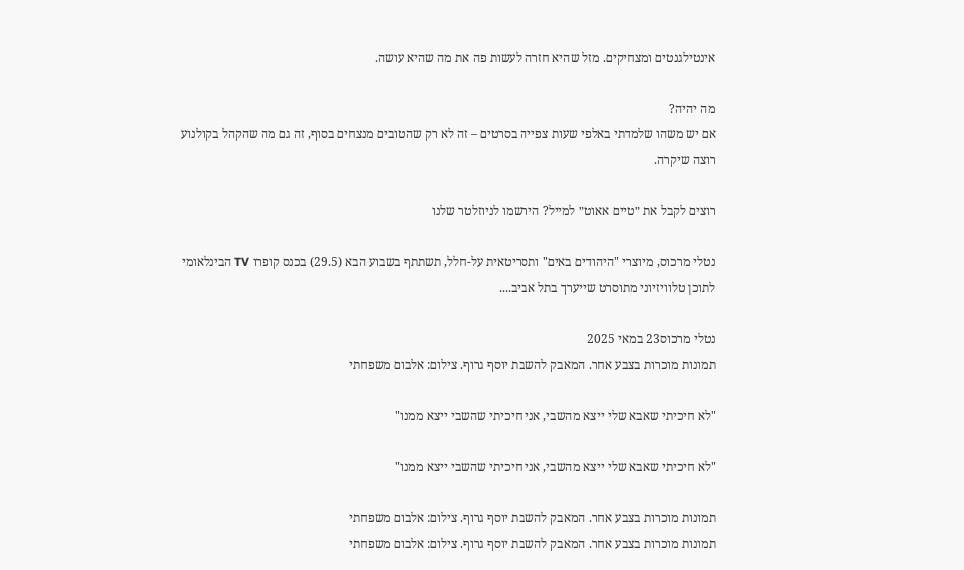אינטילגנטים ומצחיקים. מזל שהיא חזרה לעשות פה את מה שהיא עושה.

מה יהיה?
אם יש משהו שלמדתי באלפי שעות צפייה בסרטים – זה לא רק שהטובים מנצחים בסוף, זה גם מה שהקהל בקולנוע רוצה שיקרה.

רוצים לקבל את ״טיים אאוט״ למייל? הירשמו לניוזלטר שלנו

נטלי מרכוס, מיוצרי "היהודים באים" ותסריטאית על-חלל, תשתתף בשבוע הבא (29.5) בכנס קופרו TV הבינלאומי לתוכן טלוויזיוני מתוסרט שייערך בתל אביב....

נטלי מרכוס23 במאי 2025
תמונות מוכרות בצבע אחר. המאבק להשבת יוסף גרוף. צילום: אלבום משפחתי

"לא חיכיתי שאבא שלי ייצא מהשבי, אני חיכיתי שהשבי ייצא ממנו"

"לא חיכיתי שאבא שלי ייצא מהשבי, אני חיכיתי שהשבי ייצא ממנו"

תמונות מוכרות בצבע אחר. המאבק להשבת יוסף גרוף. צילום: אלבום משפחתי
תמונות מוכרות בצבע אחר. המאבק להשבת יוסף גרוף. צילום: אלבום משפחתי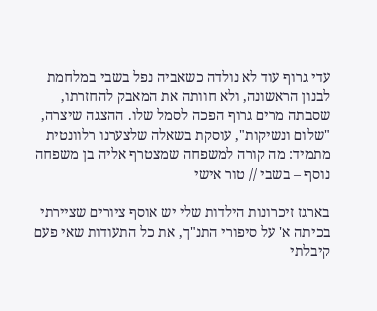עדי גרוף עוד לא נולדה כשאביה נפל בשבי במלחמת לבנון הראשונה, ולא חוותה את המאבק להחזרתו, שסבתה מרים גרוף הפכה לסמל שלו. ההצגה שיצרה, "שלום ונשיקות", עוסקת בשאלה שלצערנו רלוונטית מתמיד: מה קורה למשפחה שמצטרף אליה בן משפחה נוסף – בשבי // טור אישי

בארגז זיכרונות הילדות שלי יש אוסף ציורים שציירתי בכיתה א' על סיפורי התנ"ך, את כל התעודות שאי פעם קיבלתי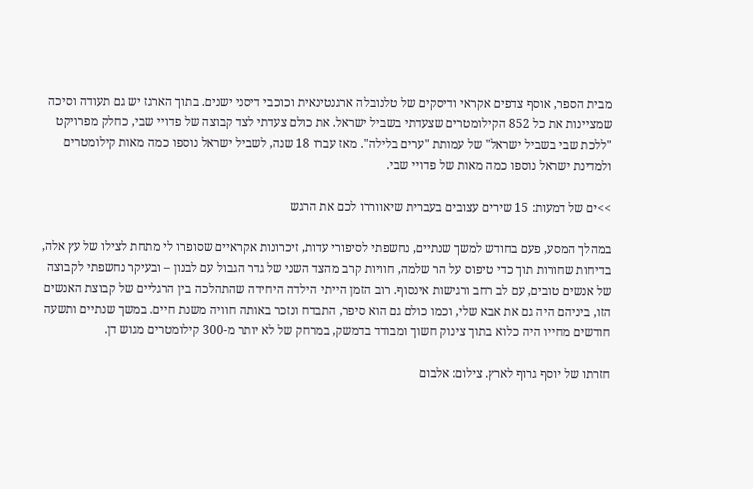מבית הספר, אוסף צדפים אקראי ודיסקים של טלנובלה ארגנטינאית וכוכבי דיסני ישנים. בתוך הארגז יש גם תעודה וסיכה שמציינות את כל 852 הקילומטרים שצעדתי בשביל ישראל. את כולם צעדתי לצד קבוצה של פדויי שבי, כחלק מפרויקט "ללכת שבי בשביל ישראל" של עמותת "ערים בלילה". מאז עברו 18 שנה, לשביל ישראל נוספו כמה מאות קילומטרים ולמדינת ישראל נוספו כמה מאות של פדויי שבי.

>>ים של דמעות: 15 שירים עצובים בעברית שיאווררו לכם את הרגש

במהלך המסע, פעם בחודש למשך שנתיים, נחשפתי לסיפורי עדות, זיכרונות אקראיים שסופרו לי מתחת לצילו של עץ אלה, בדיחות שחורות תוך כדי טיפוס על הר שלמה, חוויות קרב מהצד השני של גדר הגבול עם לבנון – ובעיקר נחשפתי לקבוצה של אנשים טובים, עם לב רחב ורגישות אינסוף. רוב הזמן הייתי הילדה היחידה שהתהלכה בין הרגליים של קבוצת האנשים הזו, ביניהם היה גם את אבא שלי, וכמו כולם גם הוא סיפר, התבדח ונזכר באותה חוויה משנת חיים. במשך שנתיים ותשעה חודשים מחייו היה כלוא בתוך צינוק חשוך ומבודד בדמשק, במרחק של לא יותר מ-300 קילומטרים מגוש דן.

חזרתו של יוסף גרוף לארץ. צילום: אלבום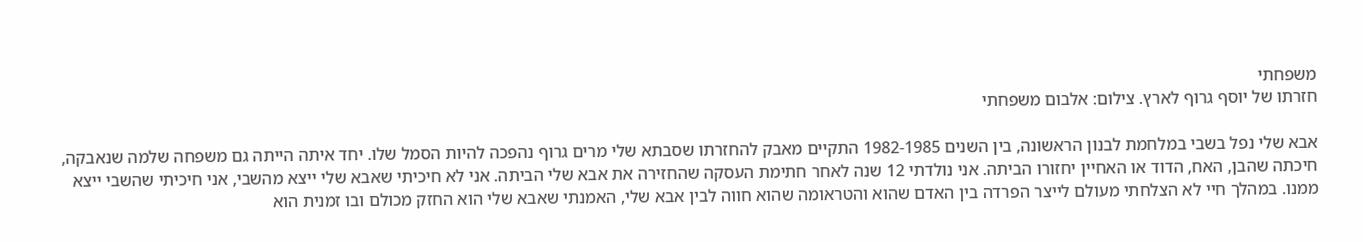משפחתי
חזרתו של יוסף גרוף לארץ. צילום: אלבום משפחתי

אבא שלי נפל בשבי במלחמת לבנון הראשונה, בין השנים 1982-1985 התקיים מאבק להחזרתו שסבתא שלי מרים גרוף נהפכה להיות הסמל שלו. יחד איתה הייתה גם משפחה שלמה שנאבקה, חיכתה שהבן, האח, הדוד או האחיין יחזורו הביתה. אני נולדתי 12 שנה לאחר חתימת העסקה שהחזירה את אבא שלי הביתה. אני לא חיכיתי שאבא שלי ייצא מהשבי, אני חיכיתי שהשבי ייצא ממנו. במהלך חיי לא הצלחתי מעולם לייצר הפרדה בין האדם שהוא והטראומה שהוא חווה לבין אבא שלי, האמנתי שאבא שלי הוא החזק מכולם ובו זמנית הוא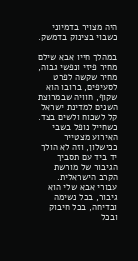היה מצויר בדמיוני כשבוי בצינוק בדמשק.

במהלך חייו אבא שילם מחיר פיזי ונפשי גבוה, מחיר שקשה לפרט לסעיפים, ברובו הוא שקוף, חוויה שבמרוצת השנים למדינת ישראל קל לשכוח ולשים בצד. כשחייל נופל בשבי האירוע מצטייר ככישלון, וזה לא הולך יד ביד עם תסביך הגיבור של מורשת הקרב הישראלית. עבורי אבא שלי הוא גיבור, בכל נשימה ובדיחה, בכל חיבוק ובכל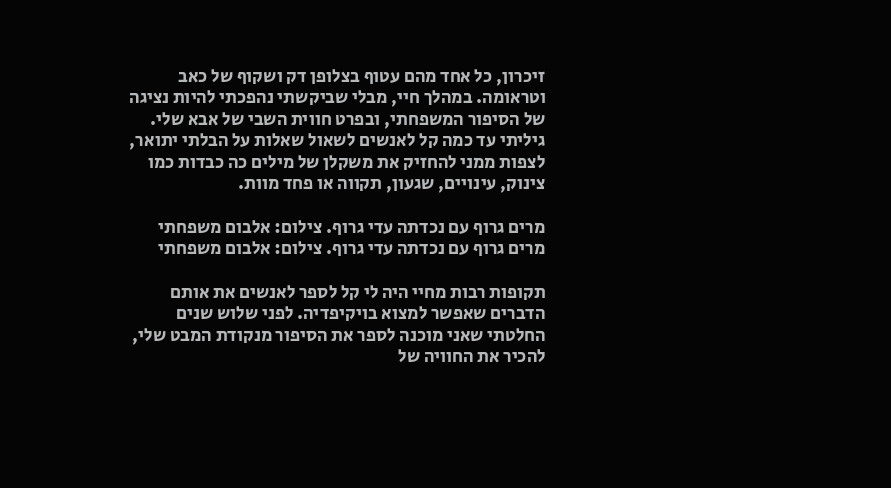זיכרון, כל אחד מהם עטוף בצלופן דק ושקוף של כאב וטראומה. במהלך חיי, מבלי שביקשתי נהפכתי להיות נציגה של הסיפור המשפחתי, ובפרט חווית השבי של אבא שלי. גיליתי עד כמה קל לאנשים לשאול שאלות על הבלתי יתואר, לצפות ממני להחזיק את משקלן של מילים כה כבדות כמו צינוק, עינויים, שגעון, תקווה או פחד מוות.

מרים גרוף עם נכדתה עדי גרוף. צילום: אלבום משפחתי
מרים גרוף עם נכדתה עדי גרוף. צילום: אלבום משפחתי

תקופות רבות מחיי היה לי קל לספר לאנשים את אותם הדברים שאפשר למצוא בויקיפדיה. לפני שלוש שנים החלטתי שאני מוכנה לספר את הסיפור מנקודת המבט שלי, להכיר את החוויה של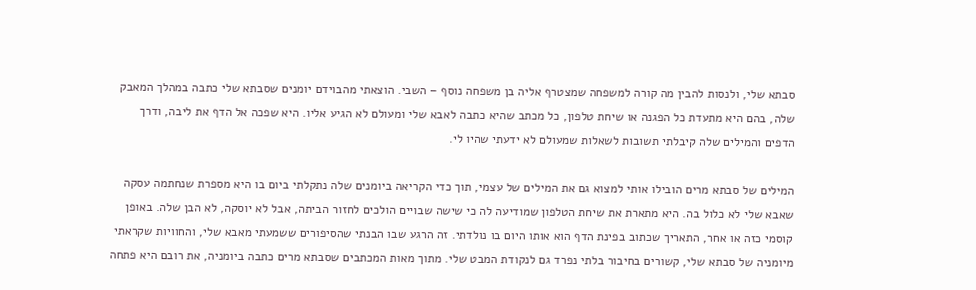סבתא שלי, ולנסות להבין מה קורה למשפחה שמצטרף אליה בן משפחה נוסף – השבי. הוצאתי מהבוידם יומנים שסבתא שלי כתבה במהלך המאבק שלה, בהם היא מתעדת כל הפגנה או שיחת טלפון, כל מכתב שהיא כתבה לאבא שלי ומעולם לא הגיע אליו. היא שפכה אל הדף את ליבה, ודרך הדפים והמילים שלה קיבלתי תשובות לשאלות שמעולם לא ידעתי שהיו לי.

המילים של סבתא מרים הובילו אותי למצוא גם את המילים של עצמי, תוך כדי הקריאה ביומנים שלה נתקלתי ביום בו היא מספרת שנחתמה עסקה שאבא שלי לא כלול בה. היא מתארת את שיחת הטלפון שמודיעה לה כי שישה שבויים הולכים לחזור הביתה, אבל לא יוסקה, לא הבן שלה. באופן קוסמי כזה או אחר, התאריך שכתוב בפינת הדף הוא אותו היום בו נולדתי. זה הרגע שבו הבנתי שהסיפורים ששמעתי מאבא שלי, והחוויות שקראתי מיומניה של סבתא שלי, קשורים בחיבור בלתי נפרד גם לנקודת המבט שלי. מתוך מאות המכתבים שסבתא מרים כתבה ביומניה, את רובם היא פתחה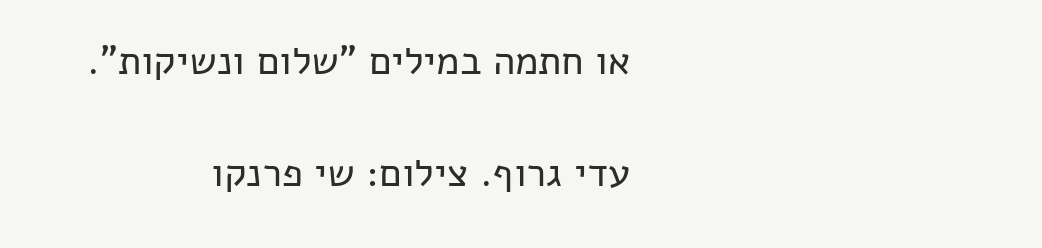או חתמה במילים "שלום ונשיקות".

עדי גרוף. צילום: שי פרנקו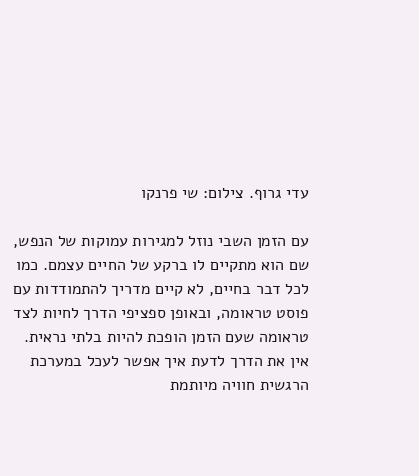עדי גרוף. צילום: שי פרנקו

עם הזמן השבי נוזל למגירות עמוקות של הנפש, שם הוא מתקיים לו ברקע של החיים עצמם. כמו לכל דבר בחיים, לא קיים מדריך להתמודדות עם פוסט טראומה, ובאופן ספציפי הדרך לחיות לצד טראומה שעם הזמן הופכת להיות בלתי נראית. אין את הדרך לדעת איך אפשר לעכל במערכת הרגשית חוויה מיותמת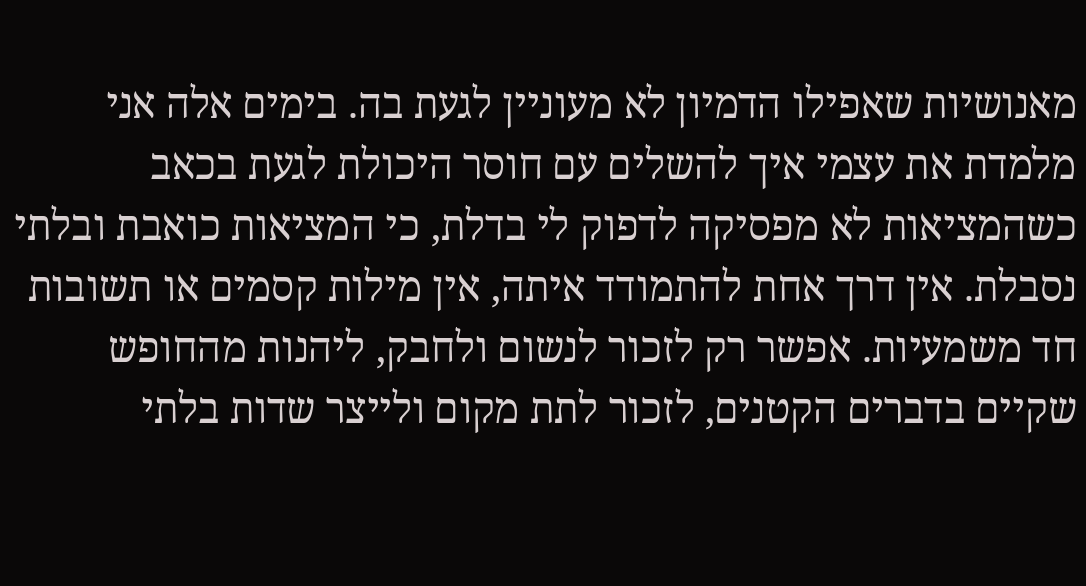מאנושיות שאפילו הדמיון לא מעוניין לגעת בה. בימים אלה אני מלמדת את עצמי איך להשלים עם חוסר היכולת לגעת בכאב כשהמציאות לא מפסיקה לדפוק לי בדלת, כי המציאות כואבת ובלתי נסבלת. אין דרך אחת להתמודד איתה, אין מילות קסמים או תשובות חד משמעיות. אפשר רק לזכור לנשום ולחבק, ליהנות מהחופש שקיים בדברים הקטנים, לזכור לתת מקום ולייצר שדות בלתי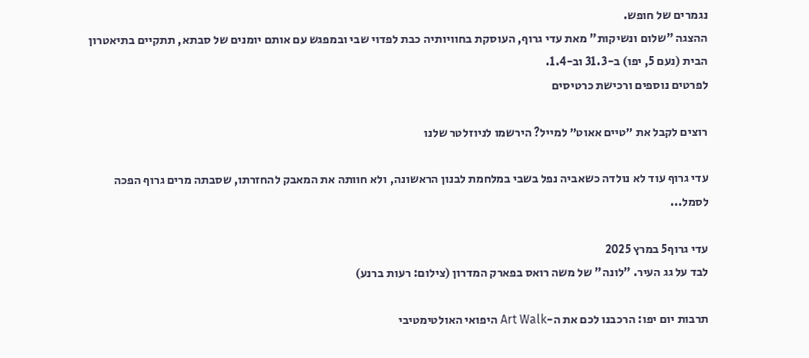נגמרים של חופש.
ההצגה "שלום ונשיקות" מאת עדי גרוף, העוסקת בחוויותיה כבת לפדוי שבי ובמפגש עם אותם יומנים של סבתא, תתקיים בתיאטרון הבית (נעם 5, יפו) ב-31.3 וב-1.4.
לפרטים נוספים ורכישת כרטיסים

רוצים לקבל את ״טיים אאוט״ למייל? הירשמו לניוזלטר שלנו

עדי גרוף עוד לא נולדה כשאביה נפל בשבי במלחמת לבנון הראשונה, ולא חוותה את המאבק להחזרתו, שסבתה מרים גרוף הפכה לסמל...

עדי גרוף5 במרץ 2025
לבד על גג העיר. "לונה" של משה רואס בפארק המדרון (צילום: רעות ברנע)

תרבות יום יפו: הרכבנו לכם את ה-Art Walk היפואי האולטימטיבי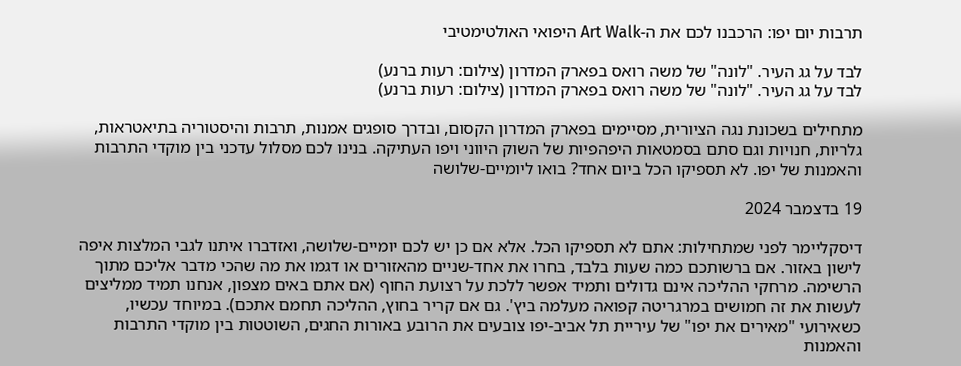תרבות יום יפו: הרכבנו לכם את ה-Art Walk היפואי האולטימטיבי

לבד על גג העיר. "לונה" של משה רואס בפארק המדרון (צילום: רעות ברנע)
לבד על גג העיר. "לונה" של משה רואס בפארק המדרון (צילום: רעות ברנע)

מתחילים בשכונת נגה הציורית, מסיימים בפארק המדרון הקסום, ובדרך סופגים אמנות, תרבות והיסטוריה בתיאטראות, גלריות, חנויות וגם סתם בסמטאות היפהפיות של השוק היווני ויפו העתיקה. בנינו לכם מסלול עדכני בין מוקדי התרבות והאמנות של יפו. לא תספיקו הכל ביום אחד? בואו ליומיים-שלושה

19 בדצמבר 2024

דיסקליימר לפני שמתחילות: אתם לא תספיקו הכל. אלא אם כן יש לכם יומיים-שלושה, ואזדברו איתנו לגבי המלצות איפה לישון באזור. אם ברשותכם כמה שעות בלבד, בחרו את אחד-שניים מהאזורים או דגמו את מה שהכי מדבר אליכם מתוך הרשימה. מרחקי ההליכה אינם גדולים ותמיד אפשר ללכת על רצועת החוף (אם אתם באים מצפון, אנחנו תמיד ממליצים לעשות את זה חמושים במרגריטה קפואה מעלמה ביץ'. גם אם קריר בחוץ, ההליכה תחמם אתכם). במיוחד עכשיו, כשאירועי "מאירים את יפו" של עיריית תל אביב-יפו צובעים את הרובע באורות החגים, השוטטות בין מוקדי התרבות והאמנות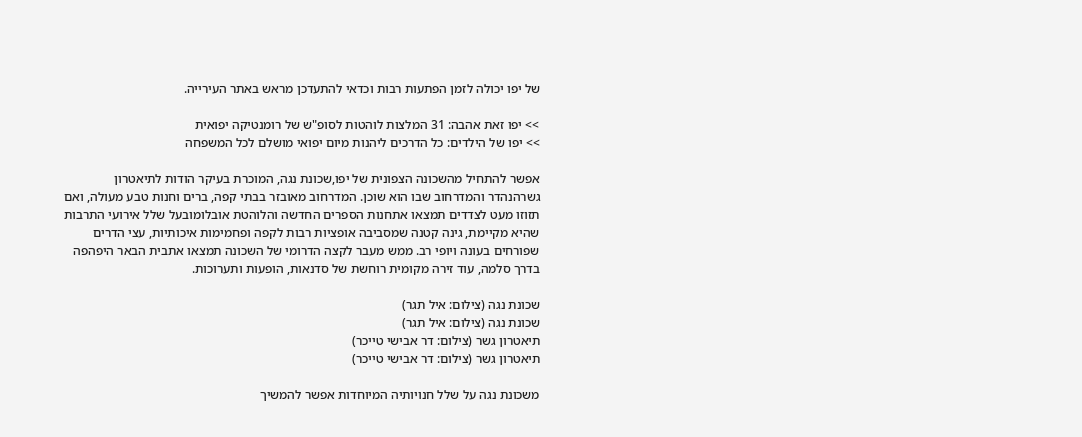של יפו יכולה לזמן הפתעות רבות וכדאי להתעדכן מראש באתר העירייה.

>> יפו זאת אהבה: 31 המלצות לוהטות לסופ"ש של רומנטיקה יפואית
>> יפו של הילדים: כל הדרכים ליהנות מיום יפואי מושלם לכל המשפחה

אפשר להתחיל מהשכונה הצפונית של יפו,שכונת נגה, המוכרת בעיקר הודות לתיאטרון גשרהנהדר והמדרחוב שבו הוא שוכן. המדרחוב מאובזר בבתי קפה, ברים וחנות טבע מעולה, ואם תזוזו מעט לצדדים תמצאו אתחנות הספרים החדשה והלוהטת אובלומובעל שלל אירועי התרבות שהיא מקיימת, גינה קטנה שמסביבה אופציות רבות לקפה ופחמימות איכותיות, עצי הדרים שפורחים בעונה ויופי רב. ממש מעבר לקצה הדרומי של השכונה תמצאו אתבית הבאר היפהפה בדרך סלמה, עוד זירה מקומית רוחשת של סדנאות, הופעות ותערוכות.

שכונת נגה (צילום: איל תגר)
שכונת נגה (צילום: איל תגר)
תיאטרון גשר (צילום: דר אבישי טייכר)
תיאטרון גשר (צילום: דר אבישי טייכר)

משכונת נגה על שלל חנויותיה המיוחדות אפשר להמשיך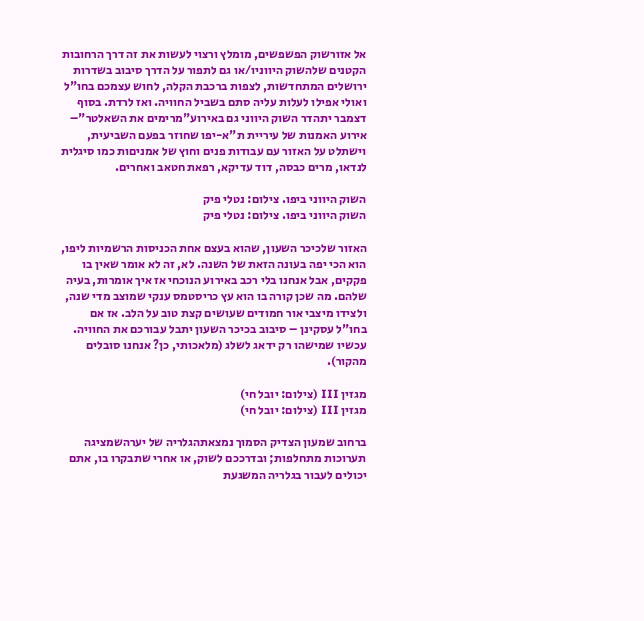אל אזורשוק הפשפשים, מומלץ ורצוי לעשות את זה דרך הרחובות הקטנים שלהשוק היווניו/או גם לתפור על הדרך סיבוב בשדרות ירושלים המתחדשות, לצפות ברכבת הקלה, לחוש עצמכם בחו"ל ואולי אפילו לעלות עליה סתם בשביל החוויה. ואז לרדת. בסוף דצמבר יתהדר השוק היווני גם באירוע"מרימים את השאלטר"– אירוע האמנות של עיריית ת"א-יפו שחוזר בפעם השביעית, וישתלט על האזור עם עבודות פנים וחוץ של אמניםות כמו סיגלית לנדאו, מרים כבסה, דוד עדיקא, רפאת חטאב ואחרים.

השוק היווני ביפו. צילום: נטלי פיק
השוק היווני ביפו. צילום: נטלי פיק

האזור שלכיכר השעון, שהוא בעצם אחת הכניסות הרשמיות ליפו, הוא הכי יפה בעונה הזאת של השנה. לא, זה לא אומר שאין בו פקקים, אבל אנחנו בלי רכב באירוע הנוכחי אז איך אומרות, בעיה שלהם. מה שכן קורה בו הוא עץ כריסטמס ענקי שמוצב מדי שנה, ולצידו מיצבי אור חמודים שעושים קצת טוב על הלב. אז אם בחו"ל עסקינן – סיבוב בכיכר השעון יתבל עבורכם את החוויה. עכשיו שמישהו רק ידאג לשלג (מלאכותי, כן? אנחנו סובלים מהקור).

מגזין III (צילום: יובל חי)
מגזין III (צילום: יובל חי)

ברחוב שמעון הצדיק הסמוך נמצאתהגלריה של יערהשמציגה תערוכות מתחלפות; ובדרככם לשוק, או אחרי שתבקרו בו, אתם יכולים לעבור בגלריה המשגעת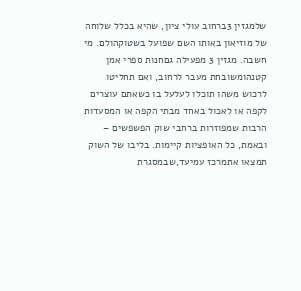שלמגזין 3ברחוב עולי ציון, שהיא בכלל שלוחה של מוזיאון באותו השם שפועל בשטוקהולם. מי חשבה. מגזין 3 מפעילה גםחנות ספרי אמן קטנהומשובחת מעבר לרחוב, ואם תחליטו לרכוש משהו תוכלו לעלעל בו כשאתם עוצרים לקפה או לאכול באחד מבתי הקפה או המסעדות הרבות שמפוזרות ברחבי שוק הפשפשים – ובאמת, כל האופציות קיימות. בליבו של השוק תמצאו אתמרכז עמיעד,שבמסגרת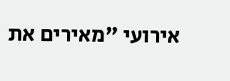אירועי "מאירים את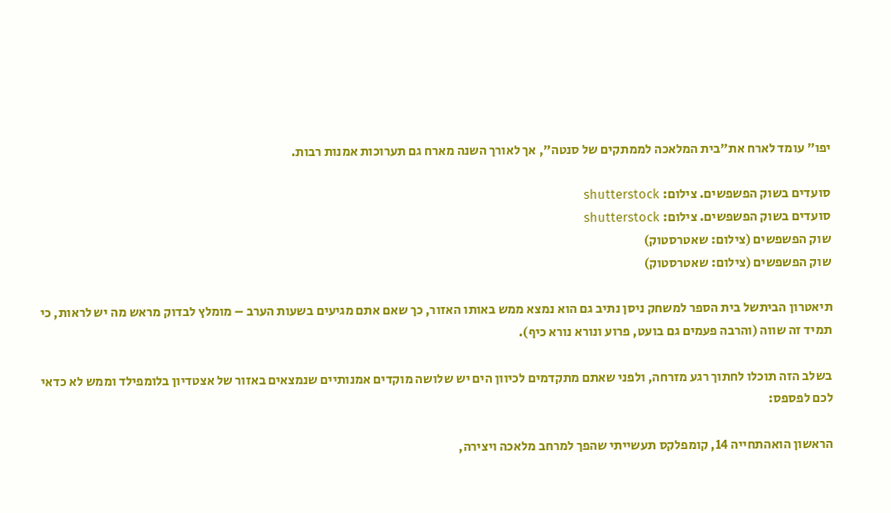יפו" עומד לארח את"בית המלאכה לממתקים של סנטה", אך לאורך השנה מארח גם תערוכות אמנות רבות.

סועדים בשוק הפשפשים. צילום: shutterstock
סועדים בשוק הפשפשים. צילום: shutterstock
שוק הפשפשים (צילום: שאטרסטוק)
שוק הפשפשים (צילום: שאטרסטוק)

תיאטרון הביתשל בית הספר למשחק ניסן נתיב גם הוא נמצא ממש באותו האזור, כך שאם אתם מגיעים בשעות הערב – מומלץ לבדוק מראש מה יש לראות, כי תמיד זה שווה (והרבה פעמים גם בועט, פרוע ונורא נורא כיף).

בשלב הזה תוכלו לחתוך רגע מזרחה, ולפני שאתם מתקדמים לכיוון הים יש שלושה מוקדים אמנותיים שנמצאים באזור של אצטדיון בלומפילד וממש לא כדאי לכם לפספס:

הראשון הואהתחייה 14, קומפלקס תעשייתי שהפך למרחב מלאכה ויצירה,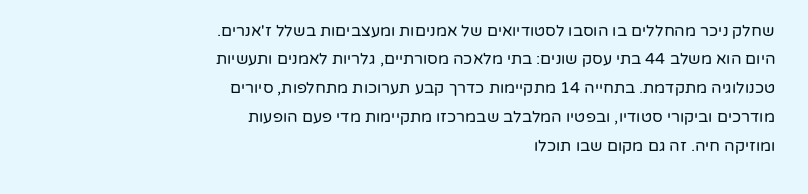שחלק ניכר מהחללים בו הוסבו לסטודיואים של אמניםות ומעצביםות בשלל ז'אנרים. היום הוא משלב 44 בתי עסק שונים: בתי מלאכה מסורתיים, גלריות לאמנים ותעשיות טכנולוגיה מתקדמת. בתחייה 14 מתקיימות כדרך קבע תערוכות מתחלפות, סיורים מודרכים וביקורי סטודיו, ובפטיו המלבלב שבמרכזו מתקיימות מדי פעם הופעות ומוזיקה חיה. זה גם מקום שבו תוכלו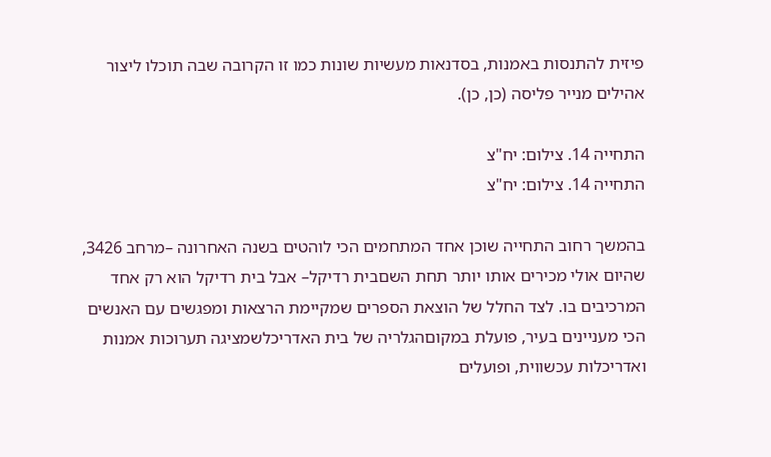פיזית להתנסות באמנות, בסדנאות מעשיות שונות כמו זו הקרובה שבה תוכלו ליצור אהילים מנייר פליסה (כן, כן).

התחייה 14. צילום: יח"צ
התחייה 14. צילום: יח"צ

בהמשך רחוב התחייה שוכן אחד המתחמים הכי לוהטים בשנה האחרונה –מרחב 3426, שהיום אולי מכירים אותו יותר תחת השםבית רדיקל– אבל בית רדיקל הוא רק אחד המרכיבים בו. לצד החלל של הוצאת הספרים שמקיימת הרצאות ומפגשים עם האנשים הכי מעניינים בעיר, פועלת במקוםהגלריה של בית האדריכלשמציגה תערוכות אמנות ואדריכלות עכשווית, ופועלים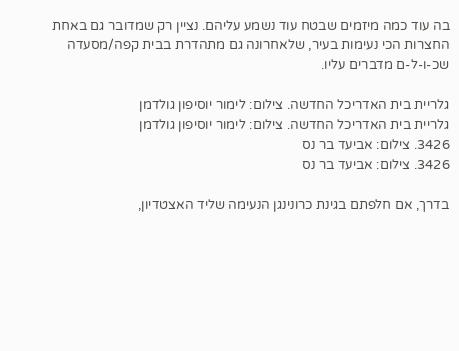בה עוד כמה מיזמים שבטח עוד נשמע עליהם. נציין רק שמדובר גם באחת החצרות הכי נעימות בעיר, שלאחרונה גם מתהדרת בבית קפה/מסעדה שכ-ו-ל-ם מדברים עליו.

גלריית בית האדריכל החדשה. צילום: לימור יוסיפון גולדמן
גלריית בית האדריכל החדשה. צילום: לימור יוסיפון גולדמן
3426. צילום: אביעד בר נס
3426. צילום: אביעד בר נס

בדרך, אם חלפתם בגינת כרונינגן הנעימה שליד האצטדיון,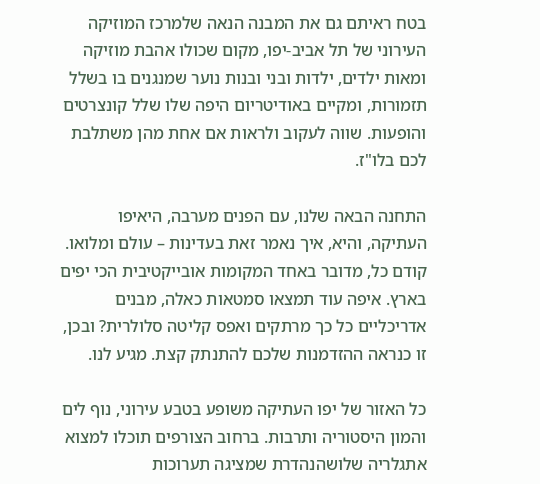בטח ראיתם גם את המבנה הנאה שלמרכז המוזיקה העירוני של תל אביב-יפו, מקום שכולו אהבת מוזיקה ומאות ילדים, ילדות ובני ובנות נוער שמנגנים בו בשלל תזמורות, ומקיים באודיטריום היפה שלו שלל קונצרטים והופעות. שווה לעקוב ולראות אם אחת מהן משתלבת לכם בלו"ז.

התחנה הבאה שלנו, עם הפנים מערבה, היאיפו העתיקה, והיא, איך נאמר זאת בעדינות – עולם ומלואו. קודם כל, מדובר באחד המקומות אובייקטיבית הכי יפים בארץ. איפה עוד תמצאו סמטאות כאלה, מבנים אדריכליים כל כך מרתקים ואפס קליטה סלולרית? ובכן, זו כנראה ההזדמנות שלכם להתנתק קצת. מגיע לנו.

כל האזור של יפו העתיקה משופע בטבע עירוני, נוף לים והמון היסטוריה ותרבות. ברחוב הצורפים תוכלו למצוא אתגלריה שלושהנהדרת שמציגה תערוכות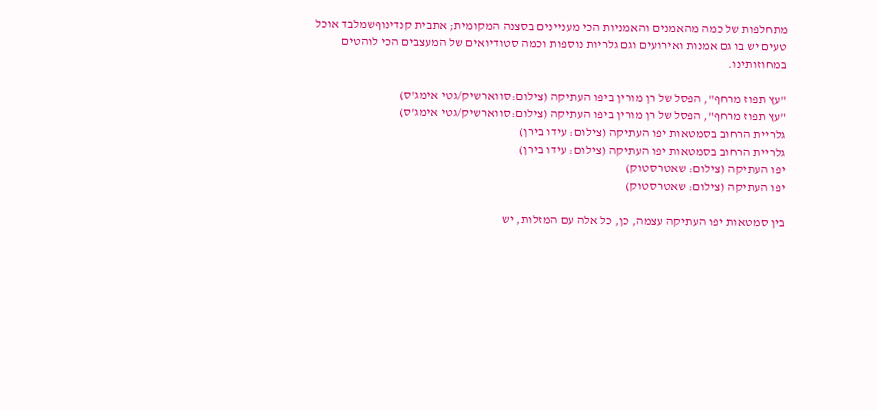מתחלפות של כמה מהאמנים והאמניות הכי מעניינים בסצנה המקומית; אתבית קנדינוףשמלבד אוכל טעים יש בו גם אמנות ואירועים וגם גלריות נוספות וכמה סטודיואים של המעצבים הכי לוהטים במחוזותינו.

"עץ תפוז מרחף", הפסל של רן מורין ביפו העתיקה (צילום:סווארשיק/גטי אימג'ס)
"עץ תפוז מרחף", הפסל של רן מורין ביפו העתיקה (צילום:סווארשיק/גטי אימג'ס)
גלריית הרחוב בסמטאות יפו העתיקה (צילום: עידו בירן)
גלריית הרחוב בסמטאות יפו העתיקה (צילום: עידו בירן)
יפו העתיקה (צילום: שאטרסטוק)
יפו העתיקה (צילום: שאטרסטוק)

בין סמטאות יפו העתיקה עצמה, כן, כל אלה עם המזלות, יש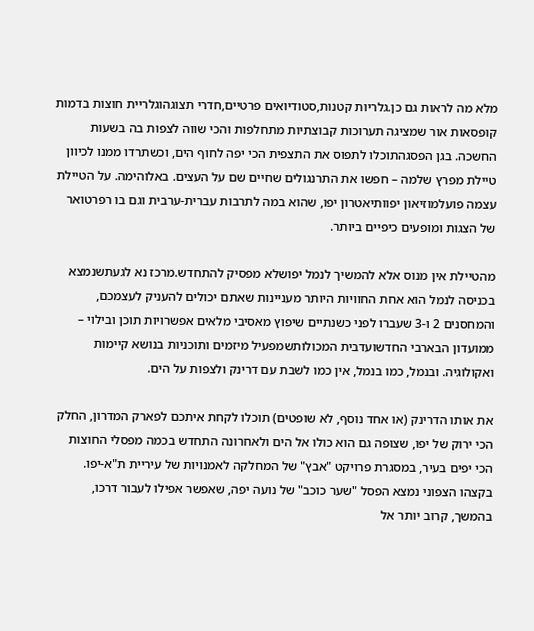מלא מה לראות גם כן.גלריות קטנות,סטודיואים פרטיים,חדרי תצוגהוגלריית חוצות בדמות קופסאות אור שמציגה תערוכות קבוצתיות מתחלפות והכי שווה לצפות בה בשעות החשכה. בגן הפסגהתוכלו לתפוס את התצפית הכי יפה לחוף הים, וכשתרדו ממנו לכיוון טיילת מפרץ שלמה – חפשו את התרנגולים שחיים שם על העצים. באלוהימה. על הטיילת עצמה פועלמוזיאון יפוותיאטרון יפו, שהוא במה לתרבות עברית-ערבית וגם בו רפרטואר של הצגות ומופעים כיפיים ביותר.

מהטיילת אין מנוס אלא להמשיך לנמל יפושלא מפסיק להתחדש.מרכז נא לגעתשנמצא בכניסה לנמל הוא אחת החוויות היותר מעניינות שאתם יכולים להעניק לעצמכם, והמחסנים 2 ו-3 שעברו לפני כשנתיים שיפוץ מאסיבי מלאים אפשרויות תוכן ובילוי – ממועדון הבארבי החדשועדבית המכולותשמפעיל מיזמים ותוכניות בנושא קיימות ואקולוגיה. ובנמל, כמו בנמל, אין כמו לשבת עם דרינק ולצפות על הים.

את אותו הדרינק (או אחד נוסף, לא שופטים) תוכלו לקחת איתכם לפארק המדרון, החלק הכי ירוק של יפו, שצופה גם הוא כולו אל הים ולאחרונה התחדש בכמה מפסלי החוצות הכי יפים בעיר, במסגרת פרויקט "אבץ" של המחלקה לאמנויות של עיריית ת"א-יפו. בקצהו הצפוני נמצא הפסל "שער כוכב" של נועה יפה, שאפשר אפילו לעבור דרכו, בהמשך, קרוב יותר אל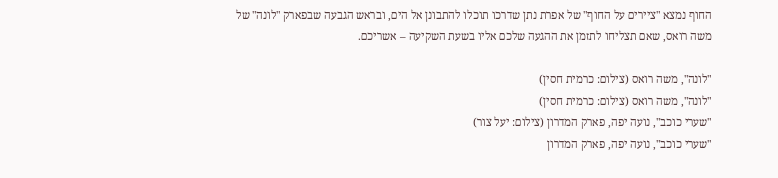החוף נמצא "ציירים על החוף" של אפרת נתן שדרכו תוכלו להתבונן אל הים, ובראש הגבעה שבפארק "לונה" של משה רואס, שאם תצליחו לתזמן את ההגעה שלכם אליו בשעת השקיעה – אשריכם.

"לונה", משה רואס (צילום: כרמית חסין)
"לונה", משה רואס (צילום: כרמית חסין)
"שערי כוכב", נועה יפה, פארק המדרון (צילום: יעל צור)
"שערי כוכב", נועה יפה, פארק המדרון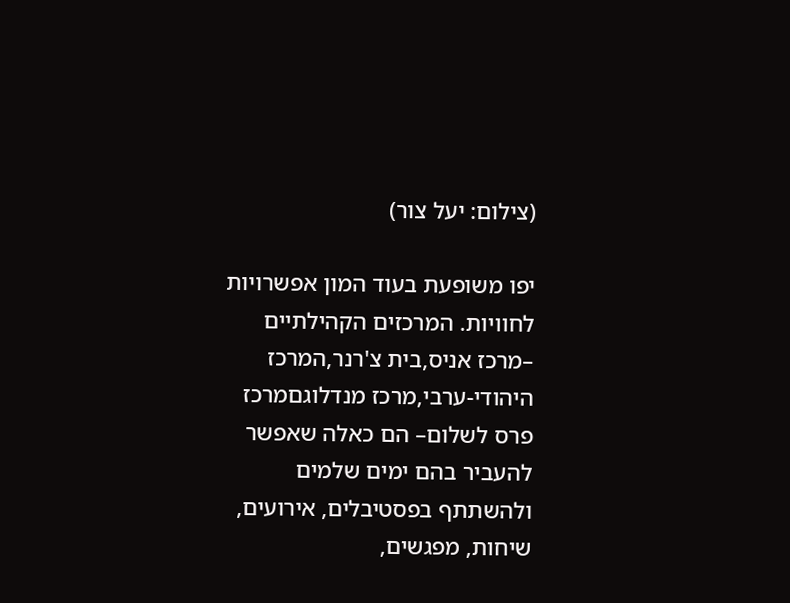(צילום: יעל צור)

יפו משופעת בעוד המון אפשרויות לחוויות. המרכזים הקהילתיים –מרכז אניס,בית צ'רנר,המרכז היהודי-ערבי,מרכז מנדלוגםמרכז פרס לשלום– הם כאלה שאפשר להעביר בהם ימים שלמים ולהשתתף בפסטיבלים, אירועים, שיחות, מפגשים,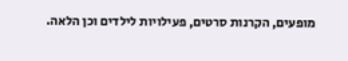מופעים, הקרנות סרטים, פעילויות לילדים וכן הלאה.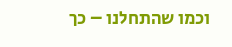וכמו שהתחלנו – כך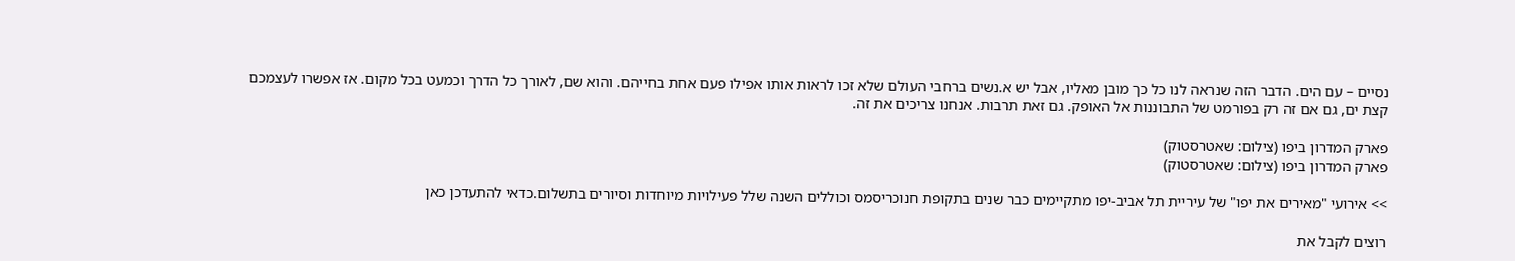נסיים – עם הים. הדבר הזה שנראה לנו כל כך מובן מאליו, אבל יש א.נשים ברחבי העולם שלא זכו לראות אותו אפילו פעם אחת בחייהם. והוא שם, לאורך כל הדרך וכמעט בכל מקום. אז אפשרו לעצמכם קצת ים, גם אם זה רק בפורמט של התבוננות אל האופק. גם זאת תרבות. אנחנו צריכים את זה.

פארק המדרון ביפו (צילום: שאטרסטוק)
פארק המדרון ביפו (צילום: שאטרסטוק)

>> אירועי "מאירים את יפו" של עיריית תל אביב-יפו מתקיימים כבר שנים בתקופת חנוכריסמס וכוללים השנה שלל פעילויות מיוחדות וסיורים בתשלום.כדאי להתעדכן כאן

רוצים לקבל את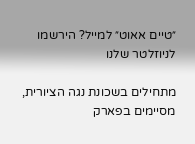״טיים אאוט״ למייל? הירשמו לניוזלטר שלנו

מתחילים בשכונת נגה הציורית, מסיימים בפארק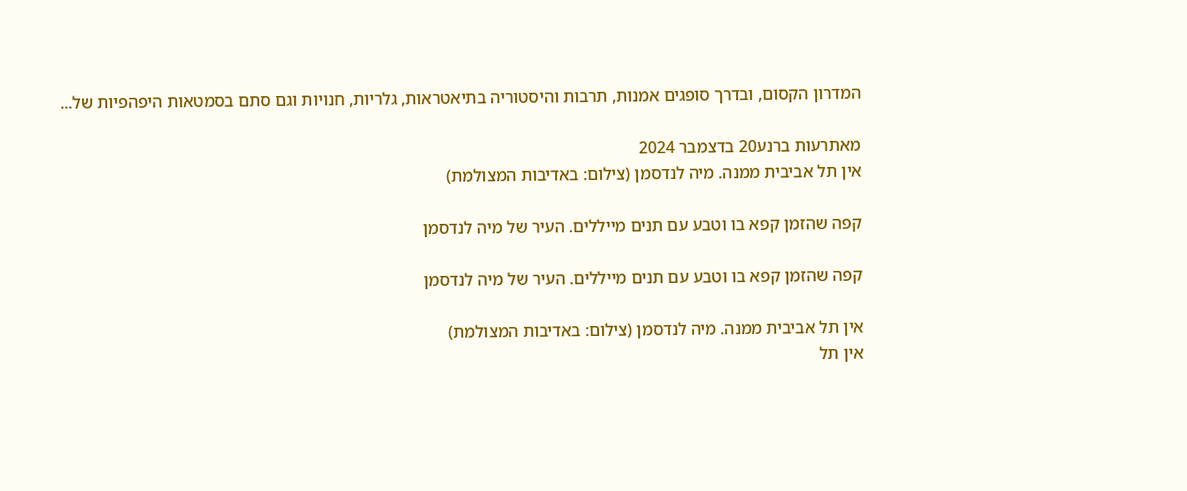המדרון הקסום, ובדרך סופגים אמנות, תרבות והיסטוריה בתיאטראות, גלריות, חנויות וגם סתם בסמטאות היפהפיות של...

מאתרעות ברנע20 בדצמבר 2024
אין תל אביבית ממנה. מיה לנדסמן (צילום: באדיבות המצולמת)

קפה שהזמן קפא בו וטבע עם תנים מייללים. העיר של מיה לנדסמן

קפה שהזמן קפא בו וטבע עם תנים מייללים. העיר של מיה לנדסמן

אין תל אביבית ממנה. מיה לנדסמן (צילום: באדיבות המצולמת)
אין תל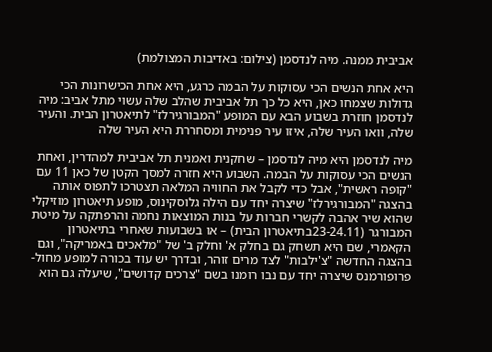אביבית ממנה. מיה לנדסמן (צילום: באדיבות המצולמת)

היא אחת הנשים הכי עסוקות על הבמה כרגע, היא אחת הכישרונות הכי גדולות שצמחו כאן, היא כל כך תל אביבית שהלב שלה עשוי מתל אביב: מיה לנדסמן חוזרת בשבוע הבא עם המופע "המבורגירלז" לתיאטרון הבית. והעיר שלה, וואו העיר שלה, איזו עיר פנימית ומסחררת היא העיר שלה

מיה לנדסמן היא מיה לנדסמן – שחקנית ואמנית תל אביבית למהדרין, ואחת הנשים הכי עסוקות על הבמה. השבוע היא חזרה למסך הקטן של כאן 11 עם "קופה ראשית", אבל כדי לקבל את החוויה המלאה תצטרכו לתפוס אותה בהצגה "המבורגירלז" שיצרה יחד עם הילה גלוסקינוס, מופע תיאטרון מוזיקלי שהוא שיר אהבה לקשרי חברות על בנות המוצאות נחמה והרפתקה על מיטת המבורגר (23-24.11בתיאטרון הבית) – או בשבועות שאחרי בתיאטרון הקאמרי, שם היא תשחק גם בחלק א' וחלק ב' של "מלאכים באמריקה", וגם בהצגה החדשה "צ'ילבות" לצד מרים זוהר, ובדרך יש עוד בכורה למופע מחול-פרופורמנס שיצרה יחד עם נבו רומנו בשם "צרכים קדושים", שיעלה גם הוא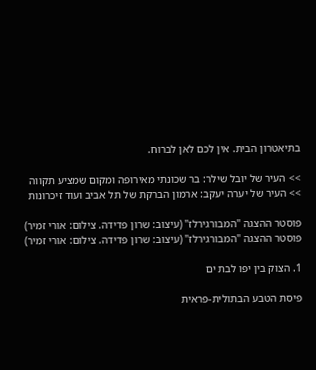בתיאטרון הבית. אין לכם לאן לברוח.

>> העיר של יובל שילר: בר שכונתי מאירופה ומקום שמציע תקווה
>> העיר של יערה יעקב: ארמון הברקת של תל אביב ועוד זיכרונות

פוסטר ההצגה "המבורגירלז" (עיצוב: שרון פדידה. צילום: אורי זמיר)
פוסטר ההצגה "המבורגירלז" (עיצוב: שרון פדידה. צילום: אורי זמיר)

1. הצוק בין יפו לבת ים

פיסת הטבע הבתולית-פראית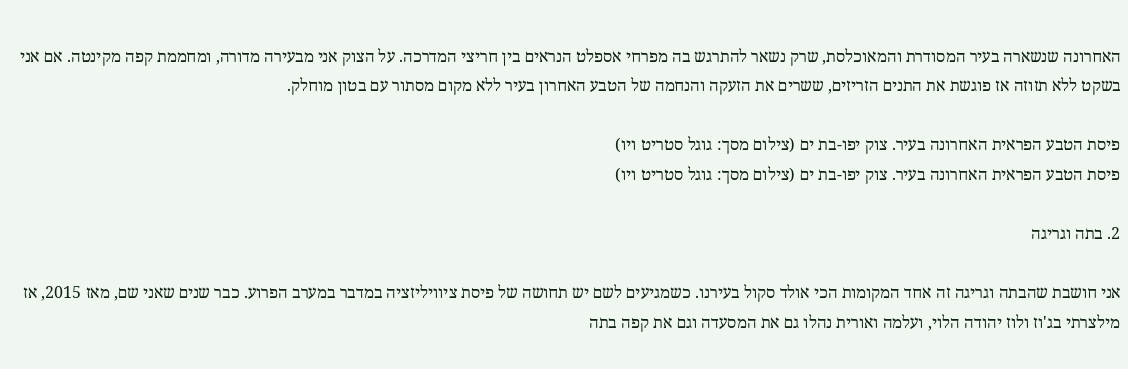האחרונה שנשארה בעיר המסודרת והמאוכלסת, שרק נשאר להתרגש בה מפרחי אספלט הנראים בין חריצי המדרכה. על הצוק אני מבעירה מדורה, ומחממת קפה מקינטה. אם אני בשקט ללא תזוזה אז פוגשת את התנים הזריזים, ששרים את הזעקה והנחמה של הטבע האחרון בעיר ללא מקום מסתור עם בטון מוחלק.

פיסת הטבע הפראית האחרונה בעיר. צוק יפו-בת ים (צילום מסך: גוגל סטריט ויו)
פיסת הטבע הפראית האחרונה בעיר. צוק יפו-בת ים (צילום מסך: גוגל סטריט ויו)

2. בתה וגריגה

אני חושבת שהבתה וגריגה זה אחד המקומות הכי אולד סקול בעירנו. כשמגיעים לשם יש תחושה של פיסת ציוויליזציה במדבר במערב הפרוע. כבר שנים שאני שם, מאז 2015, אז מילצרתי בג'וז ולוז יהודה הלוי, ועלמה ואורית נהלו גם את המסעדה וגם את קפה בתה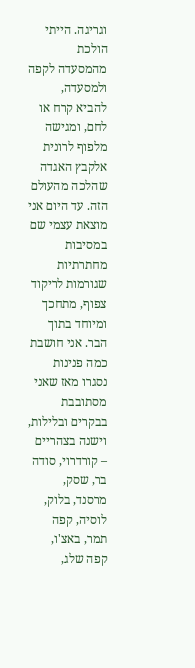וגריגה. הייתי הולכת מהמסעדה לקפה ולמסעדה, להביא קרח או לחם, ומגישה מלפוף לרונית אלקבץ האגדה שהלכה מהעולם הזה. עד היום אני מוצאת עצמי שם במסיבות מחתרתיות שגורמות לריקוד צפוף, מתחכך ומיוחד בתוך הבר. אני חושבת כמה פנינות נסגרו מאז שאני מסתובבת בבקרים ובלילות, וישנה בצהריים – קורדרוי, סודה בר, שסק, מרסנד, בלוק, לוסיה, קפה תמר, באצ'ו, קפה שלג,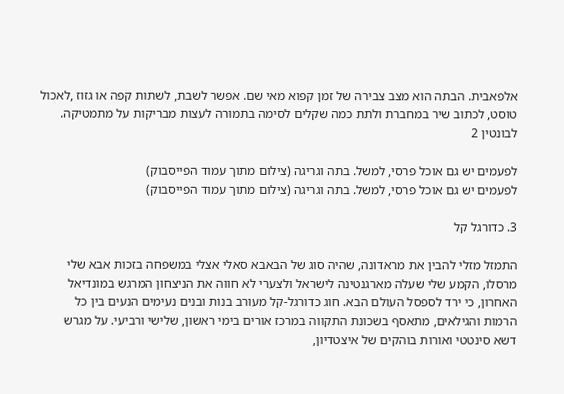אלפאבית. הבתה הוא מצב צבירה של זמן קפוא מאי שם. אפשר לשבת, לשתות קפה או גזוז ,לאכול טוסט, לכתוב שיר במחברת ולתת כמה שקלים לסימה בתמורה לעצות מבריקות על מתמטיקה.
לבונטין 2

לפעמים יש גם אוכל פרסי, למשל. בתה וגריגה (צילום מתוך עמוד הפייסבוק)
לפעמים יש גם אוכל פרסי, למשל. בתה וגריגה (צילום מתוך עמוד הפייסבוק)

3. כדורגל קל

התמזל מזלי להבין את מראדונה, שהיה סוג של הבאבא סאלי אצלי במשפחה בזכות אבא שלי מרסלו, הקמע שלי שעלה מארגנטינה לישראל ולצערי לא חווה את הניצחון המרגש במונדיאל האחרון, כי ירד לספסל העולם הבא. חוג כדורגל-קל מעורב בנות ובנים נעימים הנעים בין כל הרמות והגילאים, מתאסף בשכונת התקווה במרכז אורים בימי ראשון, שלישי ורביעי. על מגרש דשא סינטטי ואורות בוהקים של איצטדיון,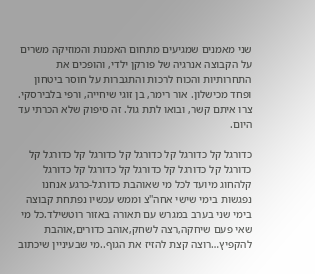שני מאמנים שמגיעים מתחום האמנות והמוזיקה משרים על הקבוצה אנרגיה של פורקן ילדי, והופכים את התחרותיות והכוח לרכות והתגברות על חוסר ביטחון ופחד מכישלון. אור רימר, בן זוגי שיחייה, ורפי בלבירסקי. צרו איתם קשר, ובואו לתת גול. זה סיפוק שלא הכרתי עד היום.

כדורגל קל כדורגל קל כדורגל קל כדורגל קל כדורגל קל כדורגל קל כדורגל קל כדורגל קל כדורגל קל כדורגל קלהחוג מיועד לכל מי שאוהבת כדורגל-כרגע אנחנו נפגשות בימי שישי אחה''צ וממש עכשיו נפתחת קבוצה בימי שני בערב במגרש עם תאורה באזור רוטשילד.כל מי שאי פעם שיחקה,רצה לשחק,אוהב כדורים,אוהבת להקפיץ…רוצה קצת להזיז את הגוף..מי שבעיניין שיכתוב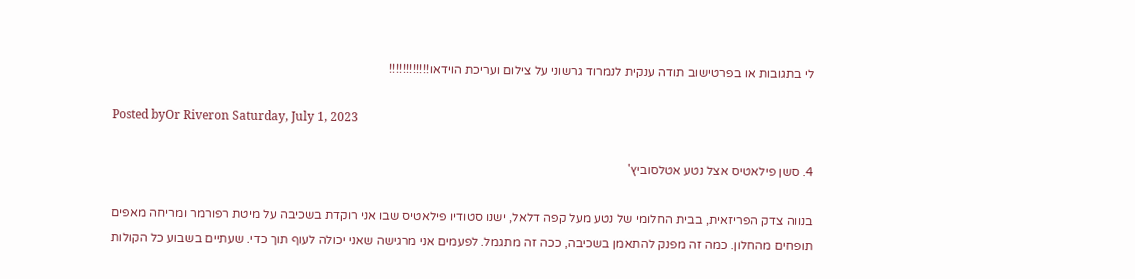לי בתגובות או בפרטישוב תודה ענקית לנמרוד גרשוני על צילום ועריכת הוידאו!!!!!!!!!!!!

Posted byOr Riveron Saturday, July 1, 2023

4. סשן פילאטיס אצל נטע אטלסוביץ'

בנווה צדק הפריזאית, בבית החלומי של נטע מעל קפה דלאל, ישנו סטודיו פילאטיס שבו אני רוקדת בשכיבה על מיטת רפורמר ומריחה מאפים תופחים מהחלון. כמה זה מפנק להתאמן בשכיבה, ככה זה מתגמל. לפעמים אני מרגישה שאני יכולה לעוף תוך כדי. שעתיים בשבוע כל הקולות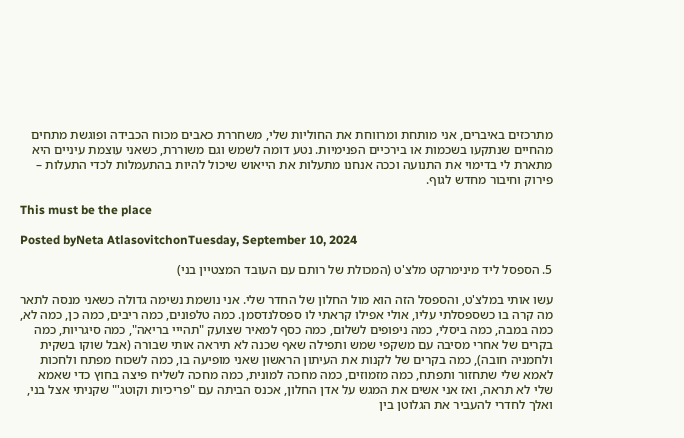מתרכזים באיברים, אני מותחת ומרווחת את החוליות שלי, משחררת כאבים מכוח הכבידה ופוגשת מתחים מהחיים שנתקעו בשכמות או בירכיים הפנימיות. נטע דומה לשמש וגם משוררת, כשאני עוצמת עיניים היא מתארת לי בדימוי את התנועה וככה אנחנו מתעלות את הייאוש שיכול להיות בהתעמלות לכדי התעלות – פירוק וחיבור מחדש לגוף.

This must be the place

Posted byNeta AtlasovitchonTuesday, September 10, 2024

5. הספסל ליד מינימרקט מלצ'ט (המכולת של רותם עם העובד המצטיין בני)

עשו אותי במלצ'ט, והספסל הזה הוא מול החלון של החדר שלי. אני נושמת נשימה גדולה כשאני מנסה לתאר מה קרה בו כשספסלתי עליו, אולי אפילו קראתי לו ספסלנדסמן. כמה טלפונים, כמה ריבים, כמה כן, כמה לא, כמה במבה, כמה ביסלי, כמה ניפופים לשלום, כמה כסף למאיר שצועק "תהייי בריאה", כמה סיגריות, כמה בקרים של אחרי מסיבה עם משקפי שמש ותפילה שאף שכנה לא תיראה אותי שבורה (אבל שוקו בשקית ולחמניה חובה), כמה בקרים של לקנות את העיתון הראשון שאני מופיעה בו, כמה לשכוח מפתח ולחכות לאמא שלי שתחזור ותפתח, כמה מזמוזים, כמה מחכה למונית, כמה מחכה לשליח פיצה בחוץ כדי שאמא שלי לא תראה, ואז אני אשים את המגש על אדן החלון, אכנס הביתה עם "פריכיות וקוטג'" שקניתי אצל בני, ואלך לחדרי להעביר את הגלוטן בין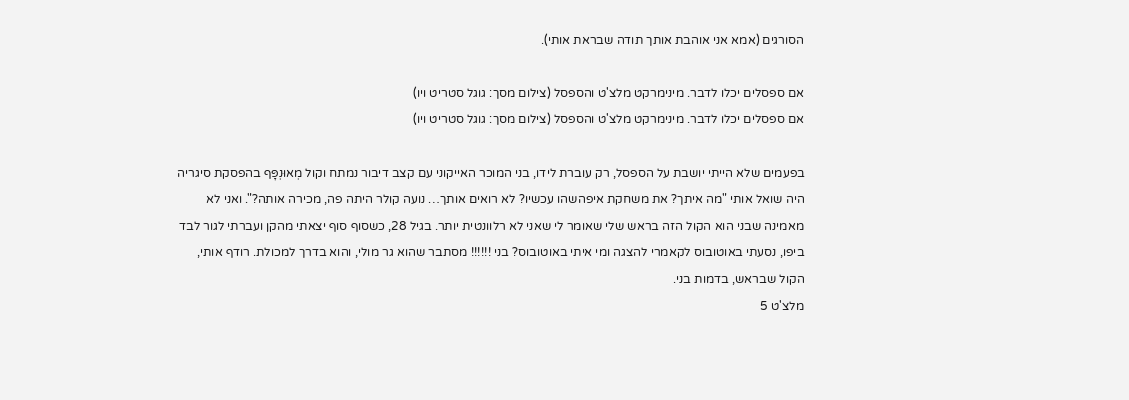הסורגים (אמא אני אוהבת אותך תודה שבראת אותי).

אם ספסלים יכלו לדבר. מינימרקט מלצ'ט והספסל (צילום מסך: גוגל סטריט ויו)
אם ספסלים יכלו לדבר. מינימרקט מלצ'ט והספסל (צילום מסך: גוגל סטריט ויו)

בפעמים שלא הייתי יושבת על הספסל, רק עוברת לידו, בני המוכר האייקוני עם קצב דיבור נמתח וקול מְאוּנְפָּף בהפסקת סיגריה היה שואל אותי "מה איתך? את משחקת איפהשהו עכשיו? לא רואים אותך… נועה קולר היתה פה, מכירה אותה?". ואני לא מאמינה שבני הוא הקול הזה בראש שלי שאומר לי שאני לא רלוונטית יותר. בגיל 28, כשסוף סוף יצאתי מהקן ועברתי לגור לבד ביפו, נסעתי באוטובוס לקאמרי להצגה ומי איתי באוטובוס? בני !!!!!! מסתבר שהוא גר מולי, והוא בדרך למכולת. רודף אותי, הקול שבראש, בדמות בני.
מלצ'ט 5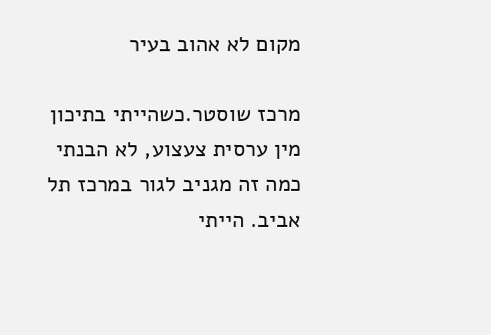מקום לא אהוב בעיר

מרכז שוסטר.כשהייתי בתיכון מין ערסית צעצוע, לא הבנתי כמה זה מגניב לגור במרכז תל אביב. הייתי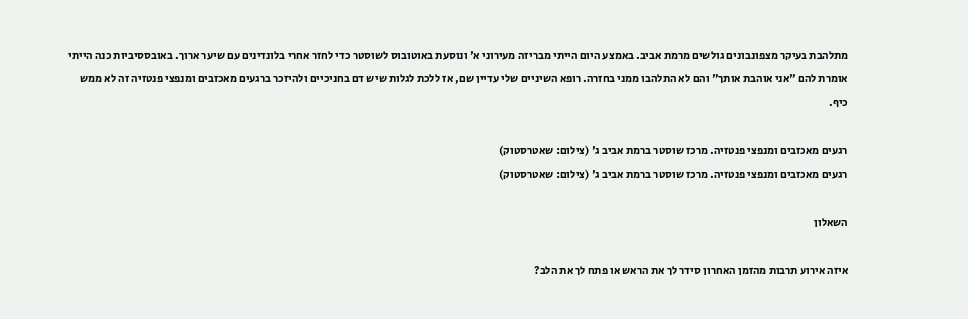מתלהבת בעיקר מצפונבונים גולשים מרמת אביב. באמצע היום הייתי מבריזה מעירוני א' ונוסעת באוטובוס לשוסטר כדי לחזר אחרי בלונדינים עם שיער ארוך. באובססיביות כנה הייתי אומרת להם "אני אוהבת אותך" והם לא התלהבו ממני בחזרה. רופא השיניים שלי עדיין שם, אז ללכת לגלות שיש דם בחניכיים ולהיזכר ברגעים מאכזבים ומנפצי פנטזיה זה לא ממש כיף.

רגעים מאכזבים ומנפצי פנטזיה. מרכז שוסטר ברמת אביב ג' (צילום: שאטרסטוק)
רגעים מאכזבים ומנפצי פנטזיה. מרכז שוסטר ברמת אביב ג' (צילום: שאטרסטוק)

השאלון

איזה אירוע תרבות מהזמן האחרון סידר לך את הראש או פתח לך את הלב?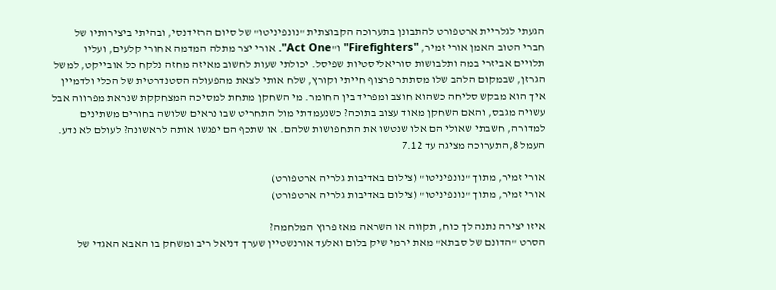הגעתי לגלריית ארטפורט להתבונן בתערוכה הקבוצתית "נונפיניטו" של סיום הרזידנסי, ובהיתי ביצירותיו של חברי הטוב האמן אורי זמיר, "Firefighters" ו"Act One". אורי יצר מתלה המדמה אחורי קלעים, ועליו תלויים אביזרי במה ותלבושות סוריאליסטיות שפיסל. יכולתי שעות לחשוב מאיזה מחזה נלקח כל אובייקט, למשל הגרזן, שבמקום הלהב שלו מסתתר פרצוף חייתי וקורץ, שלח אותי לצאת מהפעולה הסטנדרטית של הכלי ולדמיין איך הוא מבקש סליחה כשהוא חוצב ומפריד בין החומר. מי השחקן מתחת למסיכה המצחקקת שנראת מפרווה אבל עשויה מגבס, והאם השחקן מאוד עצוב בתוכה? כשנעמדתי מול התחריט שבו נראים שלושה בחורים משתינים למדורה, חשבתי שאולי הם אלו שנטשו את התחפושות שלהם. או שתכף הם יפגשו אותה לראשונה? לעולם לא נדע.
העמל 8,התערוכה מציגה עד 7.12

אורי זמיר, מתוך "נונפיניטו" (צילום באדיבות גלריה ארטפורט)
אורי זמיר, מתוך "נונפיניטו" (צילום באדיבות גלריה ארטפורט)

איזו יצירה נתנה לך כוח, תקווה או השראה מאז פרוץ המלחמה?
הסרט "הדונם של סבתא" מאת ירמי שיק בלום ואלעד אורנשטיין שערך דניאל ריב ומשחק בו האבא האגדי של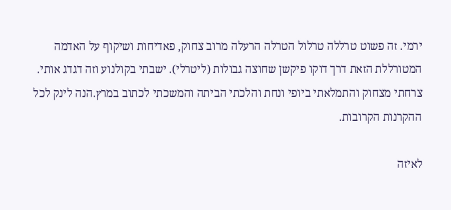ירמי. זה פשוט טרללה טרלול הטרלה הרעלה מרוב צחוק, פאדיחות ושיקוף על האדמה המטורללת הזאת דרך דוקו פיקשן שחוצה גבולות (ליטרלי). ישבתי בקולנוע וזה דגדג אותי. צרחתי מצחוק והתמלאתי ביופי ונחת והלכתי הביתה והמשכתי לכתוב במרץ.הנה לינק לכל ההקרנות הקרובות.

לאיזה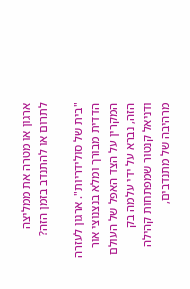ארגון או מטרה את ממליצה לתרום או להתנדב בזמן הזה?

"בית של סולידריות". ארגון לעזרה הדדית מבורך ומלא בנצנוצי אור המקרין על הצד האפל של העולם הזה, נברא על ידי עלמה בק ודניאל קנטור שמפתחות קהילה מרהיבה של מתנדבים,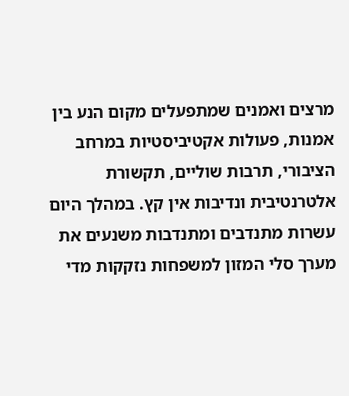מרצים ואמנים שמתפעלים מקום הנע בין אמנות, פעולות אקטיביסטיות במרחב הציבורי, תרבות שוליים, תקשורת אלטרנטיבית ונדיבות אין קץ. במהלך היום עשרות מתנדבים ומתנדבות משנעים את מערך סלי המזון למשפחות נזקקות מדי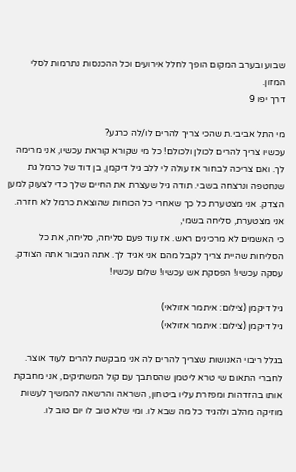שבוע ובערב המקום הופך לחלל אירועים וכל ההכנסות נתרמות לסלי המזון.
דרך יפו 9

מי התל אביבי.ת שהכי צריך להרים לו/לה כרגע?
עכשיו צריך להרים לכולן ולכולם! כל מי שקורא קוראת עכשיו, אני מרימה לך. ואם צריכה לבחור אז עולה לי ללב גיל דיקמן, בן דוד של כרמל גת שנחטפה ונרצחה בשבי. תודה גיל שעצרת את החיים שלך כדי לצעוק למען הצדק. אני מצטערת כל כך שאחרי כל הכוחות שהוצאת כרמל לא חזרה. אני מצטערת, סליחה בשמי,
כי האשמים לא מרכינים ראש. אז עוד פעם סליחה, סליחה, את כל הסליחות שהיית צריך לקבל מהם אני אגיד לך. אתה הגיבור אתה הצודק. עסקה עכשיו! הפסקת אש עכשיו! שלום עכשיו!

גיל דיקמן (צילום: איתמר אזולאי)
גיל דיקמן (צילום: איתמר אזולאי)

בגלל ריבוי האנושות שצריך להרים לה אני מבקשת להרים לעוד אוצר. לחברי התאום שי טרא ליטמן שהסתבך עם קול המשתיקים, אני מחבקת אותו בהזדהות ומפזרת עליו ביטחון, השראה והרשאה להמשיך לעשות מוזיקה מהלב ולהגיד כל מה שבא לו. ומי שלא טוב לו יום טוב לו.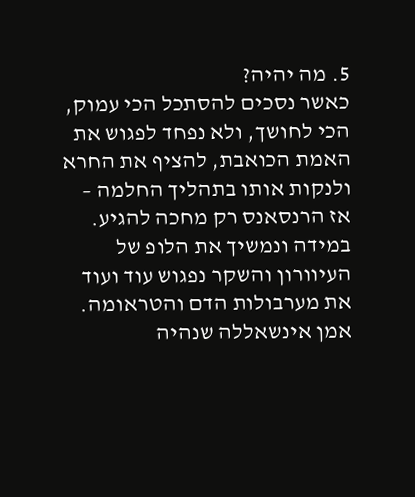5. מה יהיה?
כאשר נסכים להסתכל הכי עמוק, הכי לחושך, ולא נפחד לפגוש את האמת הכואבת, להציף את החרא ולנקות אותו בתהליך החלמה – אז הרנסאנס רק מחכה להגיע. במידה ונמשיך את הלופ של העיוורון והשקר נפגוש עוד ועוד את מערבולות הדם והטראומה. אמן אינשאללה שנהיה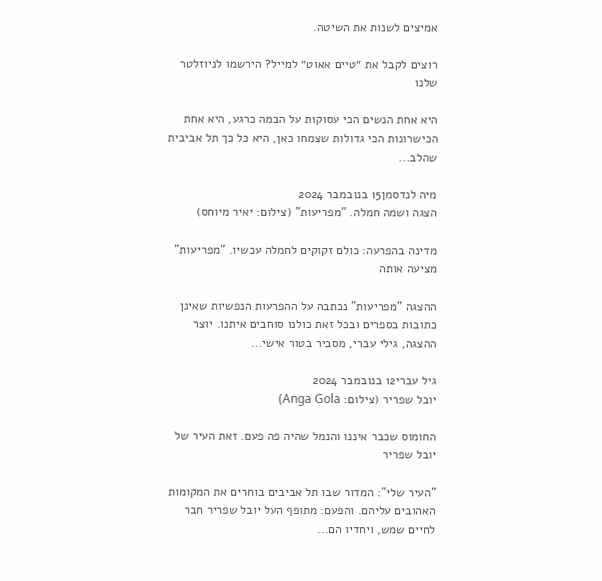אמיצים לשנות את השיטה.

רוצים לקבל את ״טיים אאוט״ למייל? הירשמו לניוזלטר שלנו

היא אחת הנשים הכי עסוקות על הבמה כרגע, היא אחת הכישרונות הכי גדולות שצמחו כאן, היא כל כך תל אביבית שהלב...

מיה לנדסמן15 בנובמבר 2024
הצגה ושמה חמלה. "מפריעות" (צילום: יאיר מיוחס)

מדינה בהפרעה: כולם זקוקים לחמלה עכשיו. "מפריעות" מציעה אותה

ההצגה "מפריעות" נכתבה על ההפרעות הנפשיות שאינן כתובות בספרים ובכל זאת כולנו סוחבים איתנו. יוצר ההצגה, גילי עברי, מסביר בטור אישי...

גיל עברי12 בנובמבר 2024
יובל שפריר (צילום: Anga Gola)

החומוס שכבר איננו והנמל שהיה פה פעם. זאת העיר של יובל שפריר

"העיר שלי": המדור שבו תל אביבים בוחרים את המקומות האהובים עליהם. והפעם: מתופף העל יובל שפריר חבר לחיים שמש, ויחדיו הם...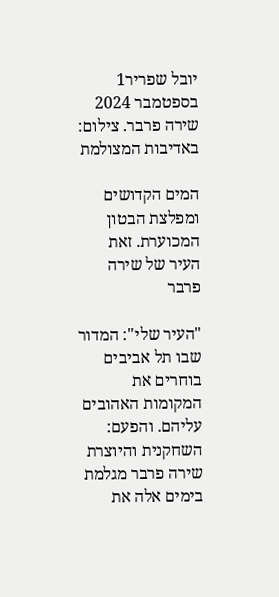יובל שפריר1 בספטמבר 2024
שירה פרבר. צילום: באדיבות המצולמת

המים הקדושים ומפלצת הבטון המכוערת. זאת העיר של שירה פרבר

"העיר שלי": המדור שבו תל אביבים בוחרים את המקומות האהובים עליהם. והפעם: השחקנית והיוצרת שירה פרבר מגלמת בימים אלה את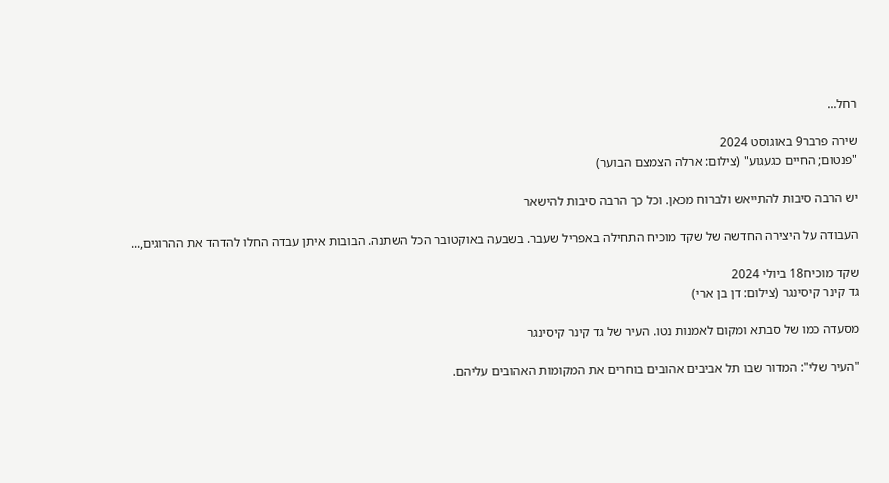רחל...

שירה פרבר9 באוגוסט 2024
"פנטום; החיים כגעגוע" (צילום: ארלה הצמצם הבוער)

יש הרבה סיבות להתייאש ולברוח מכאן. וכל כך הרבה סיבות להישאר

העבודה על היצירה החדשה של שקד מוכיח התחילה באפריל שעבר. בשבעה באוקטובר הכל השתנה. הבובות איתן עבדה החלו להדהד את ההרוגים,...

שקד מוכיח18 ביולי 2024
גד קינר קיסינגר (צילום: דן בן ארי)

מסעדה כמו של סבתא ומקום לאמנות נטו. העיר של גד קינר קיסינגר

"העיר שלי": המדור שבו תל אביבים אהובים בוחרים את המקומות האהובים עליהם.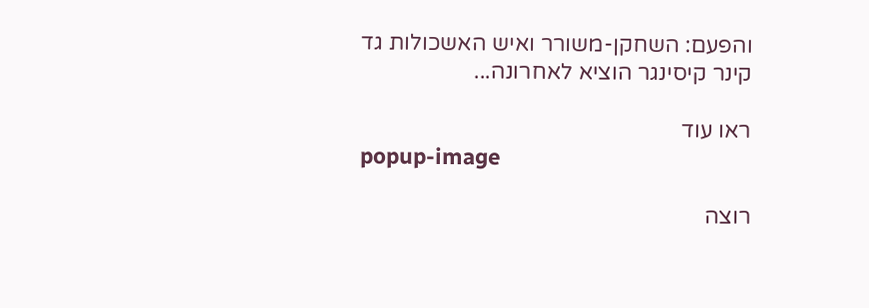והפעם: השחקן-משורר ואיש האשכולות גד קינר קיסינגר הוציא לאחרונה...

ראו עוד
popup-image

רוצה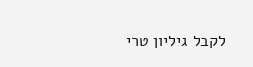לקבל גיליון טרי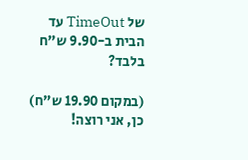של TimeOut עד הבית ב-9.90 ש"ח בלבד?

(במקום 19.90 ש"ח)
כן, אני רוצה!